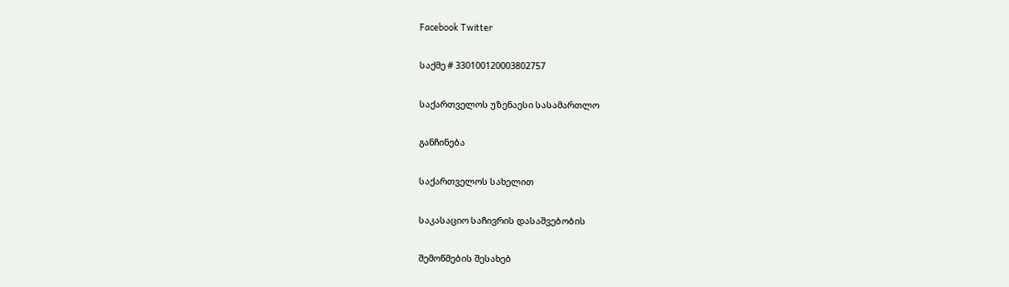Facebook Twitter

საქმე # 330100120003802757

საქართველოს უზენაესი სასამართლო

განჩინება

საქართველოს სახელით

საკასაციო საჩივრის დასაშვებობის

შემოწმების შესახებ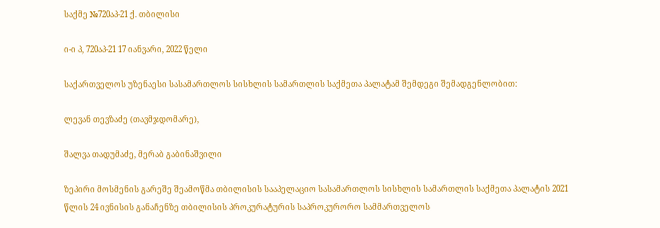საქმე №720აპ-21 ქ. თბილისი

ი-ი პ, 720აპ-21 17 იანვარი, 2022 წელი

საქართველოს უზენაესი სასამართლოს სისხლის სამართლის საქმეთა პალატამ შემდეგი შემადგენლობით:

ლევან თევზაძე (თავმჯდომარე),

შალვა თადუმაძე, მერაბ გაბინაშვილი

ზეპირი მოსმენის გარეშე შეამოწმა თბილისის სააპელაციო სასამართლოს სისხლის სამართლის საქმეთა პალატის 2021 წლის 24 ივნისის განაჩენზე თბილისის პროკურატურის საპროკურორო სამმართველოს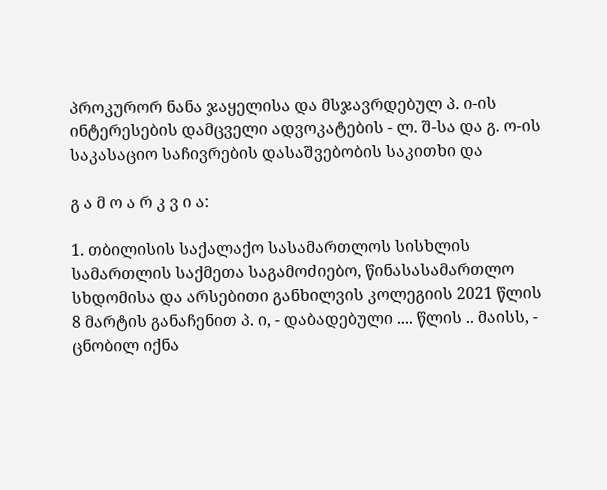პროკურორ ნანა ჯაყელისა და მსჯავრდებულ პ. ი-ის ინტერესების დამცველი ადვოკატების - ლ. შ-სა და გ. ო-ის საკასაციო საჩივრების დასაშვებობის საკითხი და

გ ა მ ო ა რ კ ვ ი ა:

1. თბილისის საქალაქო სასამართლოს სისხლის სამართლის საქმეთა საგამოძიებო, წინასასამართლო სხდომისა და არსებითი განხილვის კოლეგიის 2021 წლის 8 მარტის განაჩენით პ. ი, - დაბადებული .... წლის .. მაისს, - ცნობილ იქნა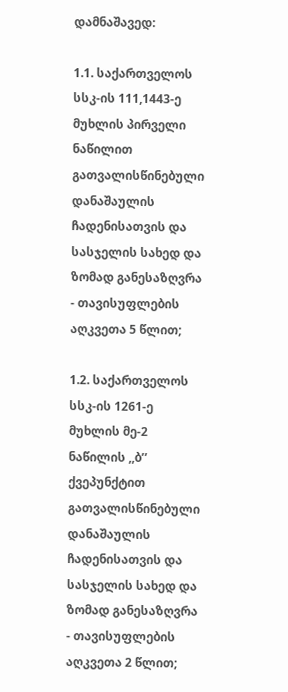დამნაშავედ:

1.1. საქართველოს სსკ-ის 111,1443-ე მუხლის პირველი ნაწილით გათვალისწინებული დანაშაულის ჩადენისათვის და სასჯელის სახედ და ზომად განესაზღვრა - თავისუფლების აღკვეთა 5 წლით;

1.2. საქართველოს სსკ-ის 1261-ე მუხლის მე-2 ნაწილის ,,ბ’’ ქვეპუნქტით გათვალისწინებული დანაშაულის ჩადენისათვის და სასჯელის სახედ და ზომად განესაზღვრა - თავისუფლების აღკვეთა 2 წლით;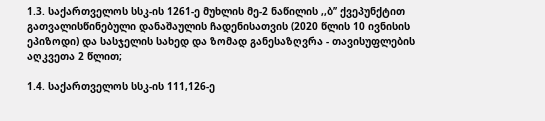1.3. საქართველოს სსკ-ის 1261-ე მუხლის მე-2 ნაწილის ,,ბ’’ ქვეპუნქტით გათვალისწინებული დანაშაულის ჩადენისათვის (2020 წლის 10 ივნისის ეპიზოდი) და სასჯელის სახედ და ზომად განესაზღვრა - თავისუფლების აღკვეთა 2 წლით;

1.4. საქართველოს სსკ-ის 111,126-ე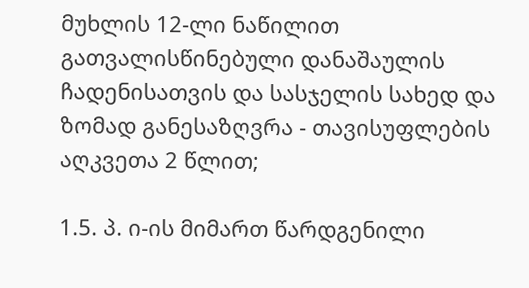მუხლის 12-ლი ნაწილით გათვალისწინებული დანაშაულის ჩადენისათვის და სასჯელის სახედ და ზომად განესაზღვრა - თავისუფლების აღკვეთა 2 წლით;

1.5. პ. ი-ის მიმართ წარდგენილი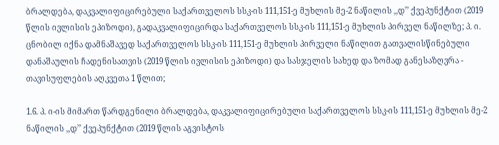ბრალდება, დაკვალიფიცირებული საქართველოს სსკ-ის 111,151-ე მუხლის მე-2 ნაწილის ,,დ’’ ქვეპუნქტით (2019 წლის ივლისის ეპიზოდი), გადაკვალიფიცირდა საქართველოს სსკ-ის 111,151-ე მუხლის პირველ ნაწილზე; პ. ი. ცნობილ იქნა დამნაშავედ საქართველოს სსკ-ის 111,151-ე მუხლის პირველი ნაწილით გათვალისწინებული დანაშაულის ჩადენისათვის (2019 წლის ივლისის ეპიზოდი) და სასჯელის სახედ და ზომად განესაზღვრა - თავისუფლების აღკვეთა 1 წლით;

1.6. პ. ი-ის მიმართ წარდგენილი ბრალდება, დაკვალიფიცირებული საქართველოს სსკ-ის 111,151-ე მუხლის მე-2 ნაწილის ,,დ’’ ქვეპუნქტით (2019 წლის აგვისტოს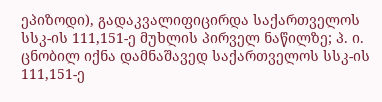ეპიზოდი), გადაკვალიფიცირდა საქართველოს სსკ-ის 111,151-ე მუხლის პირველ ნაწილზე; პ. ი. ცნობილ იქნა დამნაშავედ საქართველოს სსკ-ის 111,151-ე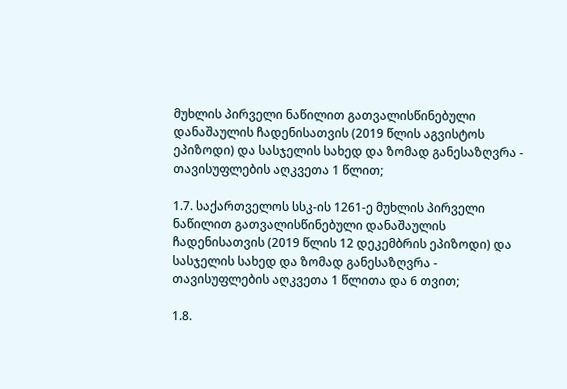მუხლის პირველი ნაწილით გათვალისწინებული დანაშაულის ჩადენისათვის (2019 წლის აგვისტოს ეპიზოდი) და სასჯელის სახედ და ზომად განესაზღვრა - თავისუფლების აღკვეთა 1 წლით;

1.7. საქართველოს სსკ-ის 1261-ე მუხლის პირველი ნაწილით გათვალისწინებული დანაშაულის ჩადენისათვის (2019 წლის 12 დეკემბრის ეპიზოდი) და სასჯელის სახედ და ზომად განესაზღვრა - თავისუფლების აღკვეთა 1 წლითა და 6 თვით;

1.8.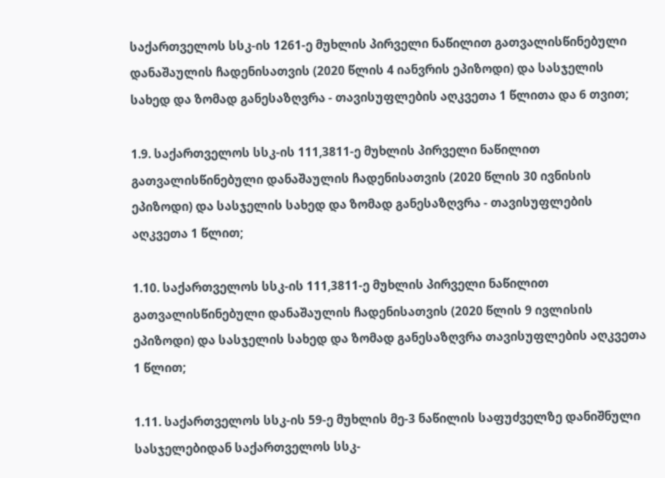საქართველოს სსკ-ის 1261-ე მუხლის პირველი ნაწილით გათვალისწინებული დანაშაულის ჩადენისათვის (2020 წლის 4 იანვრის ეპიზოდი) და სასჯელის სახედ და ზომად განესაზღვრა - თავისუფლების აღკვეთა 1 წლითა და 6 თვით;

1.9. საქართველოს სსკ-ის 111,3811-ე მუხლის პირველი ნაწილით გათვალისწინებული დანაშაულის ჩადენისათვის (2020 წლის 30 ივნისის ეპიზოდი) და სასჯელის სახედ და ზომად განესაზღვრა - თავისუფლების აღკვეთა 1 წლით;

1.10. საქართველოს სსკ-ის 111,3811-ე მუხლის პირველი ნაწილით გათვალისწინებული დანაშაულის ჩადენისათვის (2020 წლის 9 ივლისის ეპიზოდი) და სასჯელის სახედ და ზომად განესაზღვრა თავისუფლების აღკვეთა 1 წლით;

1.11. საქართველოს სსკ-ის 59-ე მუხლის მე-3 ნაწილის საფუძველზე დანიშნული სასჯელებიდან საქართველოს სსკ-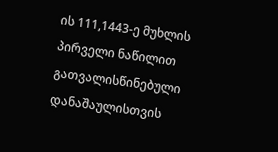ის 111,1443-ე მუხლის პირველი ნაწილით გათვალისწინებული დანაშაულისთვის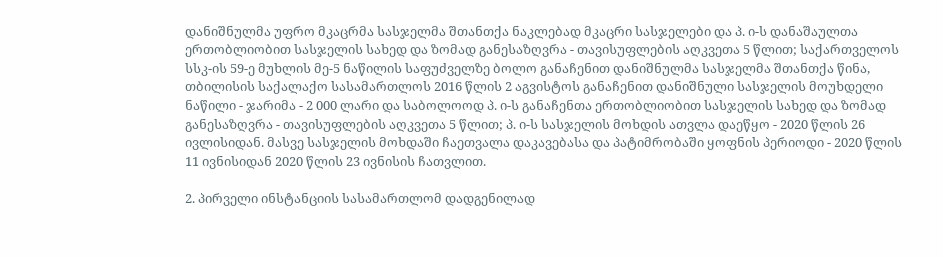დანიშნულმა უფრო მკაცრმა სასჯელმა შთანთქა ნაკლებად მკაცრი სასჯელები და პ. ი-ს დანაშაულთა ერთობლიობით სასჯელის სახედ და ზომად განესაზღვრა - თავისუფლების აღკვეთა 5 წლით; საქართველოს სსკ-ის 59-ე მუხლის მე-5 ნაწილის საფუძველზე ბოლო განაჩენით დანიშნულმა სასჯელმა შთანთქა წინა, თბილისის საქალაქო სასამართლოს 2016 წლის 2 აგვისტოს განაჩენით დანიშნული სასჯელის მოუხდელი ნაწილი - ჯარიმა - 2 000 ლარი და საბოლოოდ პ. ი-ს განაჩენთა ერთობლიობით სასჯელის სახედ და ზომად განესაზღვრა - თავისუფლების აღკვეთა 5 წლით; პ. ი-ს სასჯელის მოხდის ათვლა დაეწყო - 2020 წლის 26 ივლისიდან. მასვე სასჯელის მოხდაში ჩაეთვალა დაკავებასა და პატიმრობაში ყოფნის პერიოდი - 2020 წლის 11 ივნისიდან 2020 წლის 23 ივნისის ჩათვლით.

2. პირველი ინსტანციის სასამართლომ დადგენილად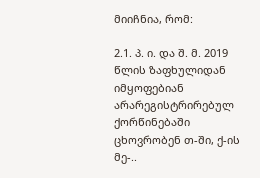მიიჩნია, რომ:

2.1. პ. ი. და შ. მ. 2019 წლის ზაფხულიდან იმყოფებიან არარეგისტრირებულ ქორწინებაში ცხოვრობენ თ-ში, ქ-ის მე-..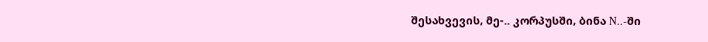შესახვევის, მე-.. კორპუსში, ბინა N..-ში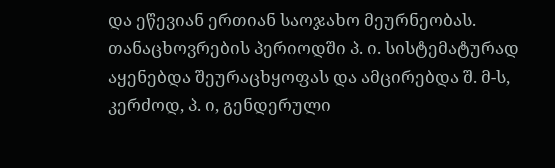და ეწევიან ერთიან საოჯახო მეურნეობას. თანაცხოვრების პერიოდში პ. ი. სისტემატურად აყენებდა შეურაცხყოფას და ამცირებდა შ. მ-ს, კერძოდ, პ. ი, გენდერული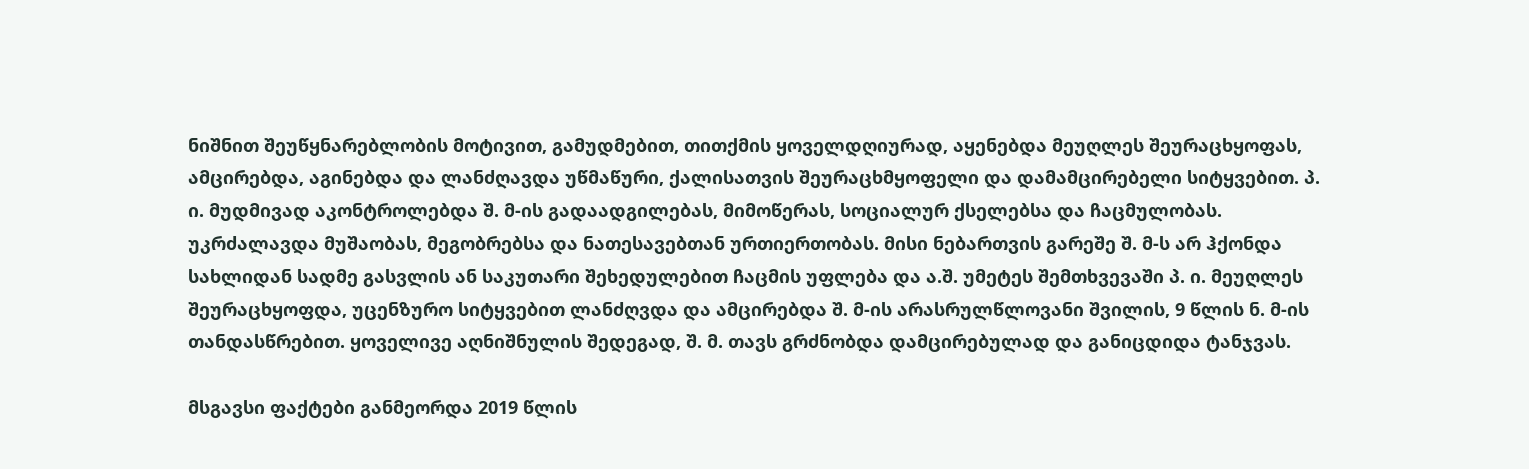ნიშნით შეუწყნარებლობის მოტივით, გამუდმებით, თითქმის ყოველდღიურად, აყენებდა მეუღლეს შეურაცხყოფას, ამცირებდა, აგინებდა და ლანძღავდა უწმაწური, ქალისათვის შეურაცხმყოფელი და დამამცირებელი სიტყვებით. პ. ი. მუდმივად აკონტროლებდა შ. მ-ის გადაადგილებას, მიმოწერას, სოციალურ ქსელებსა და ჩაცმულობას. უკრძალავდა მუშაობას, მეგობრებსა და ნათესავებთან ურთიერთობას. მისი ნებართვის გარეშე შ. მ-ს არ ჰქონდა სახლიდან სადმე გასვლის ან საკუთარი შეხედულებით ჩაცმის უფლება და ა.შ. უმეტეს შემთხვევაში პ. ი. მეუღლეს შეურაცხყოფდა, უცენზურო სიტყვებით ლანძღვდა და ამცირებდა შ. მ-ის არასრულწლოვანი შვილის, 9 წლის ნ. მ-ის თანდასწრებით. ყოველივე აღნიშნულის შედეგად, შ. მ. თავს გრძნობდა დამცირებულად და განიცდიდა ტანჯვას.

მსგავსი ფაქტები განმეორდა 2019 წლის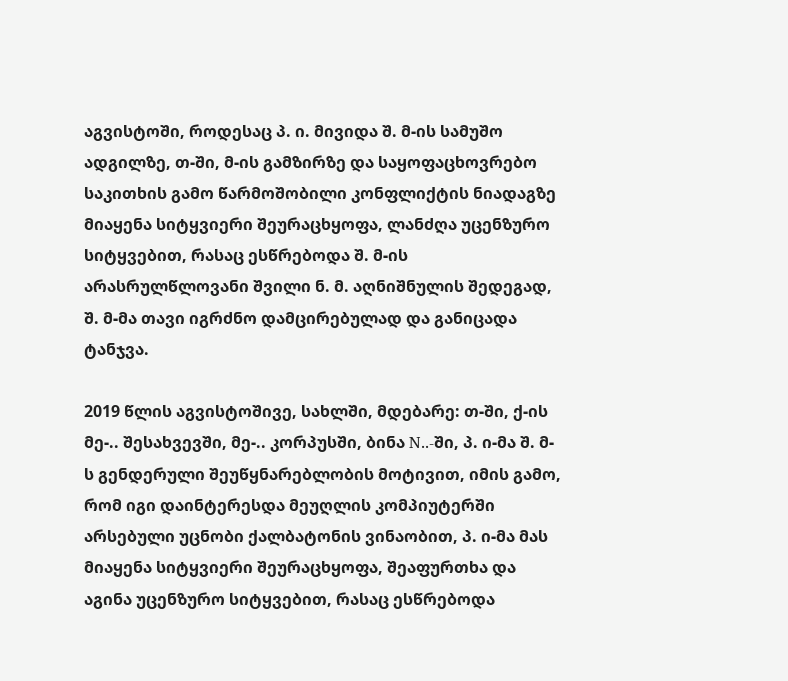აგვისტოში, როდესაც პ. ი. მივიდა შ. მ-ის სამუშო ადგილზე, თ-ში, მ-ის გამზირზე და საყოფაცხოვრებო საკითხის გამო წარმოშობილი კონფლიქტის ნიადაგზე მიაყენა სიტყვიერი შეურაცხყოფა, ლანძღა უცენზურო სიტყვებით, რასაც ესწრებოდა შ. მ-ის არასრულწლოვანი შვილი ნ. მ. აღნიშნულის შედეგად, შ. მ-მა თავი იგრძნო დამცირებულად და განიცადა ტანჯვა.

2019 წლის აგვისტოშივე, სახლში, მდებარე: თ-ში, ქ-ის მე-.. შესახვევში, მე-.. კორპუსში, ბინა N..-ში, პ. ი-მა შ. მ-ს გენდერული შეუწყნარებლობის მოტივით, იმის გამო, რომ იგი დაინტერესდა მეუღლის კომპიუტერში არსებული უცნობი ქალბატონის ვინაობით, პ. ი-მა მას მიაყენა სიტყვიერი შეურაცხყოფა, შეაფურთხა და აგინა უცენზურო სიტყვებით, რასაც ესწრებოდა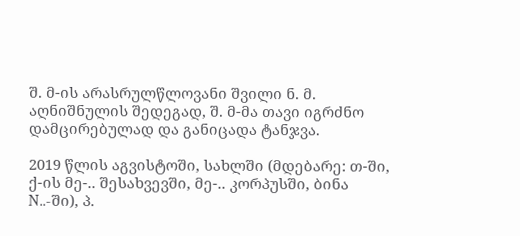შ. მ-ის არასრულწლოვანი შვილი ნ. მ. აღნიშნულის შედეგად, შ. მ-მა თავი იგრძნო დამცირებულად და განიცადა ტანჯვა.

2019 წლის აგვისტოში, სახლში (მდებარე: თ-ში, ქ-ის მე-.. შესახვევში, მე-.. კორპუსში, ბინა N..-ში), პ.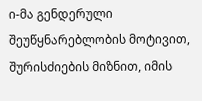ი-მა გენდერული შეუწყნარებლობის მოტივით, შურისძიების მიზნით, იმის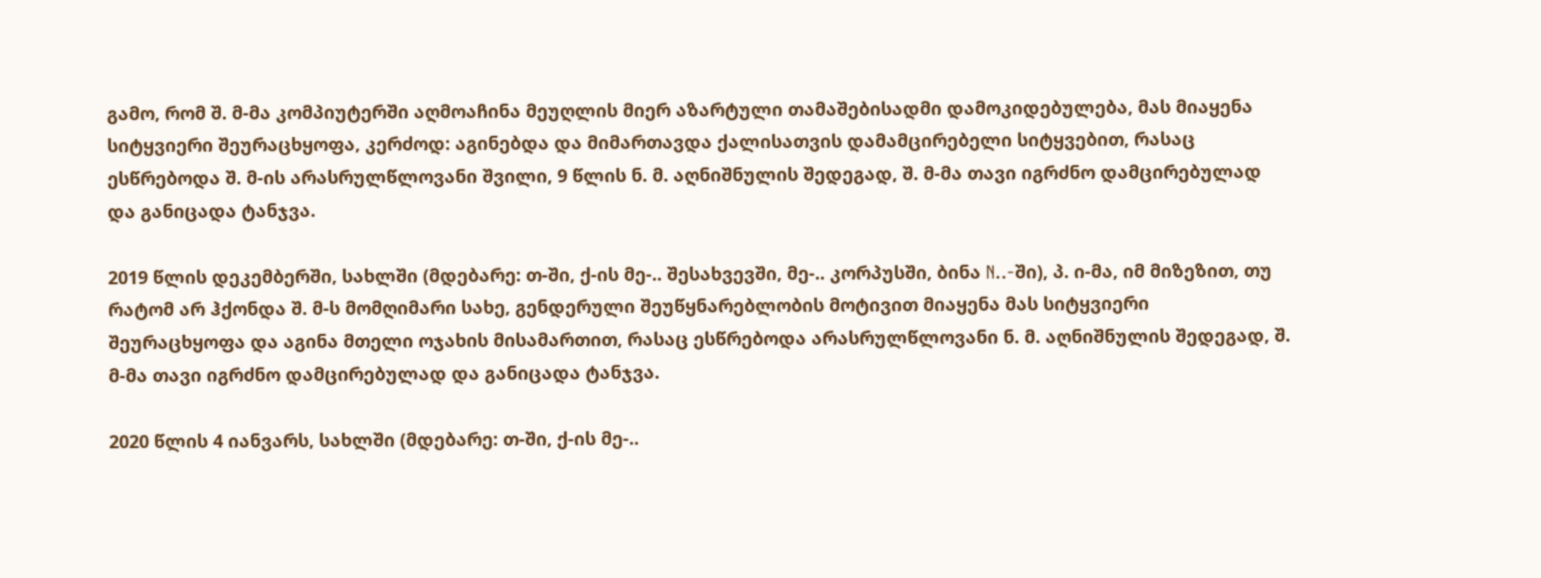გამო, რომ შ. მ-მა კომპიუტერში აღმოაჩინა მეუღლის მიერ აზარტული თამაშებისადმი დამოკიდებულება, მას მიაყენა სიტყვიერი შეურაცხყოფა, კერძოდ: აგინებდა და მიმართავდა ქალისათვის დამამცირებელი სიტყვებით, რასაც ესწრებოდა შ. მ-ის არასრულწლოვანი შვილი, 9 წლის ნ. მ. აღნიშნულის შედეგად, შ. მ-მა თავი იგრძნო დამცირებულად და განიცადა ტანჯვა.

2019 წლის დეკემბერში, სახლში (მდებარე: თ-ში, ქ-ის მე-.. შესახვევში, მე-.. კორპუსში, ბინა N..-ში), პ. ი-მა, იმ მიზეზით, თუ რატომ არ ჰქონდა შ. მ-ს მომღიმარი სახე, გენდერული შეუწყნარებლობის მოტივით მიაყენა მას სიტყვიერი შეურაცხყოფა და აგინა მთელი ოჯახის მისამართით, რასაც ესწრებოდა არასრულწლოვანი ნ. მ. აღნიშნულის შედეგად, შ. მ-მა თავი იგრძნო დამცირებულად და განიცადა ტანჯვა.

2020 წლის 4 იანვარს, სახლში (მდებარე: თ-ში, ქ-ის მე-..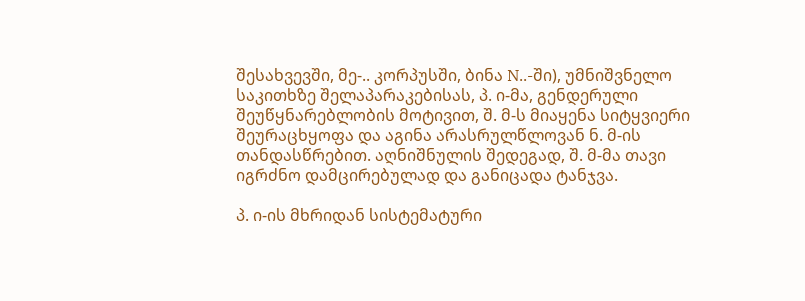შესახვევში, მე-.. კორპუსში, ბინა N..-ში), უმნიშვნელო საკითხზე შელაპარაკებისას, პ. ი-მა, გენდერული შეუწყნარებლობის მოტივით, შ. მ-ს მიაყენა სიტყვიერი შეურაცხყოფა და აგინა არასრულწლოვან ნ. მ-ის თანდასწრებით. აღნიშნულის შედეგად, შ. მ-მა თავი იგრძნო დამცირებულად და განიცადა ტანჯვა.

პ. ი-ის მხრიდან სისტემატური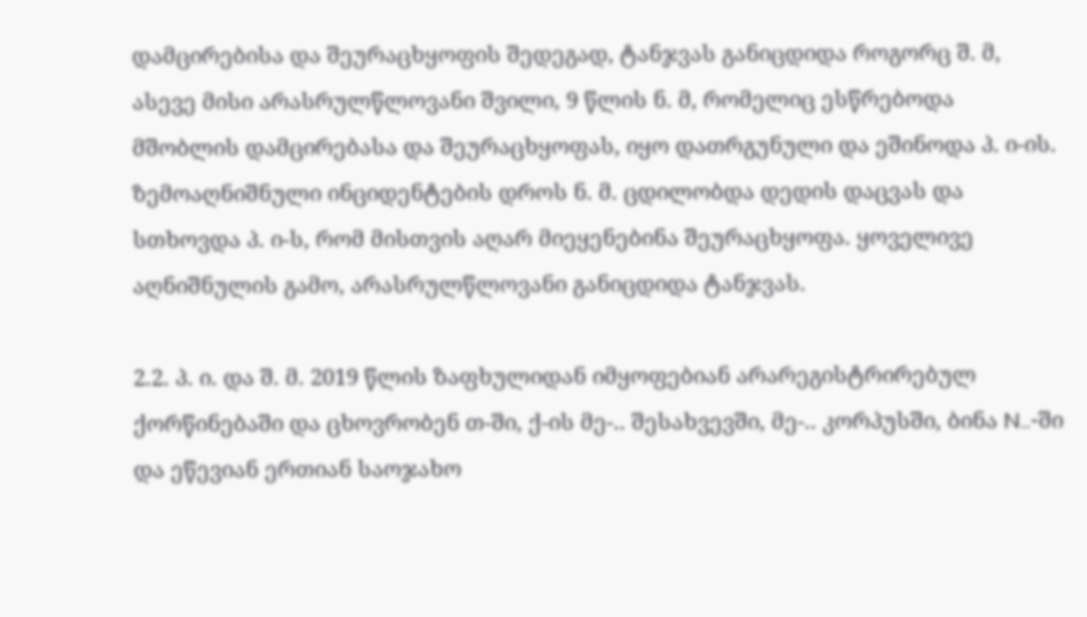დამცირებისა და შეურაცხყოფის შედეგად, ტანჯვას განიცდიდა როგორც შ. მ, ასევე მისი არასრულწლოვანი შვილი, 9 წლის ნ. მ, რომელიც ესწრებოდა მშობლის დამცირებასა და შეურაცხყოფას, იყო დათრგუნული და ეშინოდა პ. ი-ის. ზემოაღნიშნული ინციდენტების დროს ნ. მ. ცდილობდა დედის დაცვას და სთხოვდა პ. ი-ს, რომ მისთვის აღარ მიეყენებინა შეურაცხყოფა. ყოველივე აღნიშნულის გამო, არასრულწლოვანი განიცდიდა ტანჯვას.

2.2. პ. ი. და შ. მ. 2019 წლის ზაფხულიდან იმყოფებიან არარეგისტრირებულ ქორწინებაში და ცხოვრობენ თ-ში, ქ-ის მე-.. შესახვევში, მე-.. კორპუსში, ბინა N..-ში და ეწევიან ერთიან საოჯახო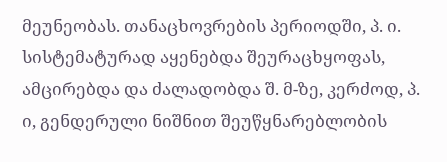მეუნეობას. თანაცხოვრების პერიოდში, პ. ი. სისტემატურად აყენებდა შეურაცხყოფას, ამცირებდა და ძალადობდა შ. მ-ზე, კერძოდ, პ. ი, გენდერული ნიშნით შეუწყნარებლობის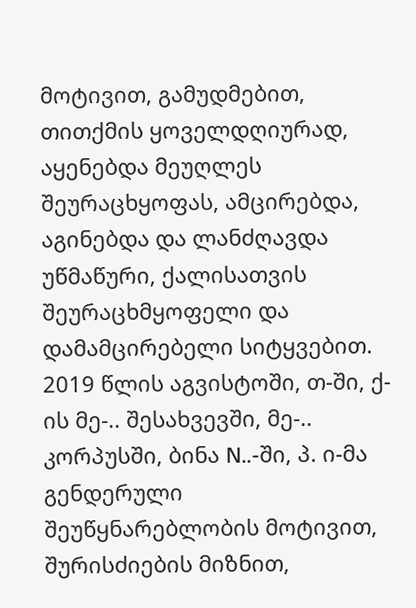მოტივით, გამუდმებით, თითქმის ყოველდღიურად, აყენებდა მეუღლეს შეურაცხყოფას, ამცირებდა, აგინებდა და ლანძღავდა უწმაწური, ქალისათვის შეურაცხმყოფელი და დამამცირებელი სიტყვებით. 2019 წლის აგვისტოში, თ-ში, ქ-ის მე-.. შესახვევში, მე-.. კორპუსში, ბინა N..-ში, პ. ი-მა გენდერული შეუწყნარებლობის მოტივით, შურისძიების მიზნით,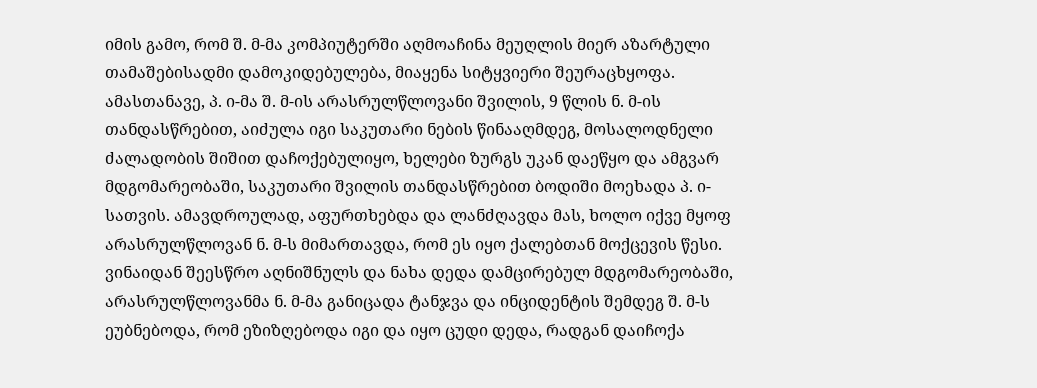იმის გამო, რომ შ. მ-მა კომპიუტერში აღმოაჩინა მეუღლის მიერ აზარტული თამაშებისადმი დამოკიდებულება, მიაყენა სიტყვიერი შეურაცხყოფა. ამასთანავე, პ. ი-მა შ. მ-ის არასრულწლოვანი შვილის, 9 წლის ნ. მ-ის თანდასწრებით, აიძულა იგი საკუთარი ნების წინააღმდეგ, მოსალოდნელი ძალადობის შიშით დაჩოქებულიყო, ხელები ზურგს უკან დაეწყო და ამგვარ მდგომარეობაში, საკუთარი შვილის თანდასწრებით ბოდიში მოეხადა პ. ი-სათვის. ამავდროულად, აფურთხებდა და ლანძღავდა მას, ხოლო იქვე მყოფ არასრულწლოვან ნ. მ-ს მიმართავდა, რომ ეს იყო ქალებთან მოქცევის წესი. ვინაიდან შეესწრო აღნიშნულს და ნახა დედა დამცირებულ მდგომარეობაში, არასრულწლოვანმა ნ. მ-მა განიცადა ტანჯვა და ინციდენტის შემდეგ შ. მ-ს ეუბნებოდა, რომ ეზიზღებოდა იგი და იყო ცუდი დედა, რადგან დაიჩოქა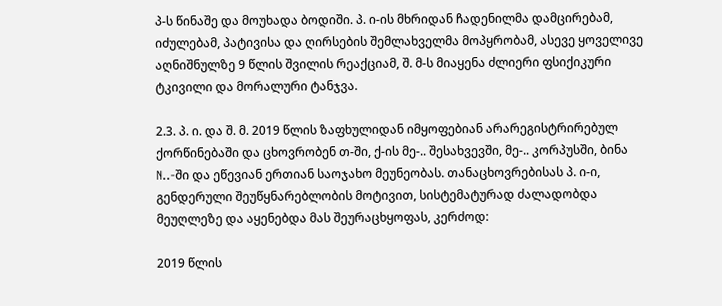პ-ს წინაშე და მოუხადა ბოდიში. პ. ი-ის მხრიდან ჩადენილმა დამცირებამ, იძულებამ, პატივისა და ღირსების შემლახველმა მოპყრობამ, ასევე ყოველივე აღნიშნულზე 9 წლის შვილის რეაქციამ, შ. მ-ს მიაყენა ძლიერი ფსიქიკური ტკივილი და მორალური ტანჯვა.

2.3. პ. ი. და შ. მ. 2019 წლის ზაფხულიდან იმყოფებიან არარეგისტრირებულ ქორწინებაში და ცხოვრობენ თ-ში, ქ-ის მე-.. შესახვევში, მე-.. კორპუსში, ბინა N..-ში და ეწევიან ერთიან საოჯახო მეუნეობას. თანაცხოვრებისას პ. ი-ი, გენდერული შეუწყნარებლობის მოტივით, სისტემატურად ძალადობდა მეუღლეზე და აყენებდა მას შეურაცხყოფას, კერძოდ:

2019 წლის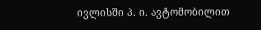ივლისში პ. ი. ავტომობილით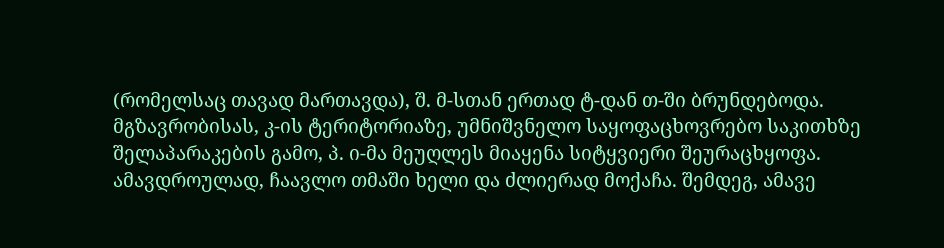(რომელსაც თავად მართავდა), შ. მ-სთან ერთად ტ-დან თ-ში ბრუნდებოდა. მგზავრობისას, კ-ის ტერიტორიაზე, უმნიშვნელო საყოფაცხოვრებო საკითხზე შელაპარაკების გამო, პ. ი-მა მეუღლეს მიაყენა სიტყვიერი შეურაცხყოფა. ამავდროულად, ჩაავლო თმაში ხელი და ძლიერად მოქაჩა. შემდეგ, ამავე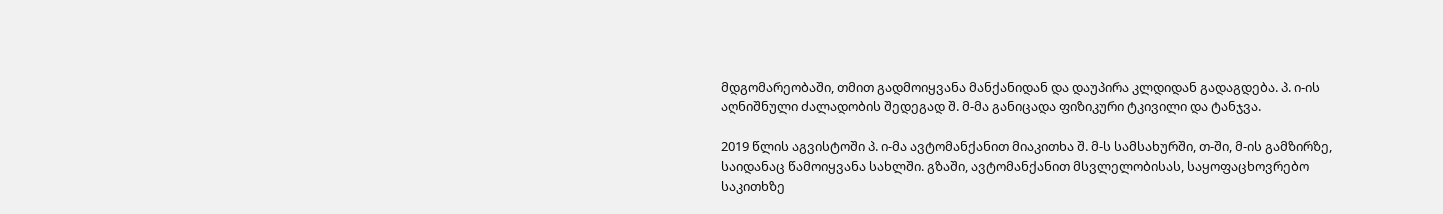მდგომარეობაში, თმით გადმოიყვანა მანქანიდან და დაუპირა კლდიდან გადაგდება. პ. ი-ის აღნიშნული ძალადობის შედეგად შ. მ-მა განიცადა ფიზიკური ტკივილი და ტანჯვა.

2019 წლის აგვისტოში პ. ი-მა ავტომანქანით მიაკითხა შ. მ-ს სამსახურში, თ-ში, მ-ის გამზირზე, საიდანაც წამოიყვანა სახლში. გზაში, ავტომანქანით მსვლელობისას, საყოფაცხოვრებო საკითხზე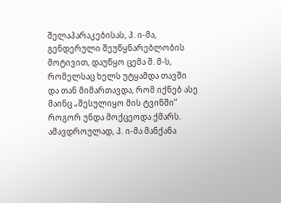შელაპარაკებისას, პ. ი-მა, გენდერული შეუწყნარებლობის მოტივით, დაუწყო ცემა შ. მ-ს, რომელსაც ხელს უტყამდა თავში და თან მიმართავდა, რომ იქნებ ასე მაინც „შესულიყო მის ტვინში“ როგორ უნდა მოქცეოდა ქმარს. ამავდროულად, პ. ი-მა მანქანა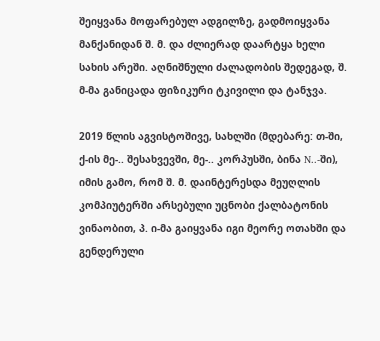შეიყვანა მოფარებულ ადგილზე, გადმოიყვანა მანქანიდან შ. მ. და ძლიერად დაარტყა ხელი სახის არეში. აღნიშნული ძალადობის შედეგად, შ. მ-მა განიცადა ფიზიკური ტკივილი და ტანჯვა.

2019 წლის აგვისტოშივე, სახლში (მდებარე: თ-ში, ქ-ის მე-.. შესახვევში, მე-.. კორპუსში, ბინა N..-ში), იმის გამო, რომ შ. მ. დაინტერესდა მეუღლის კომპიუტერში არსებული უცნობი ქალბატონის ვინაობით, პ. ი-მა გაიყვანა იგი მეორე ოთახში და გენდერული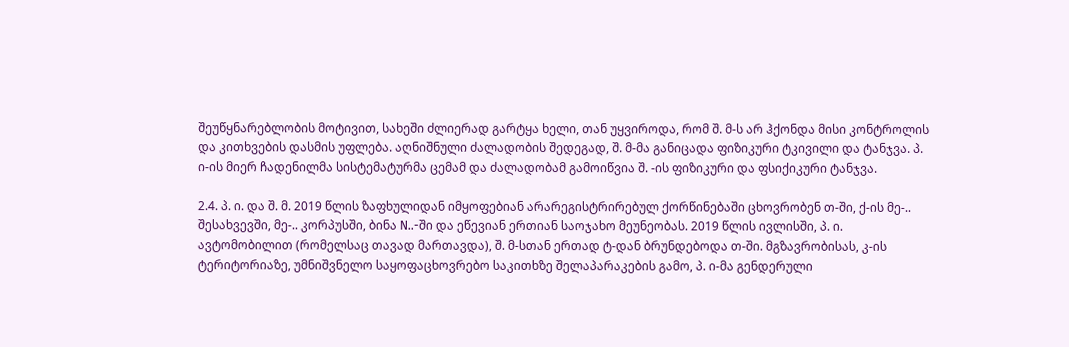შეუწყნარებლობის მოტივით, სახეში ძლიერად გარტყა ხელი, თან უყვიროდა, რომ შ. მ-ს არ ჰქონდა მისი კონტროლის და კითხვების დასმის უფლება. აღნიშნული ძალადობის შედეგად, შ. მ-მა განიცადა ფიზიკური ტკივილი და ტანჯვა. პ. ი-ის მიერ ჩადენილმა სისტემატურმა ცემამ და ძალადობამ გამოიწვია შ. -ის ფიზიკური და ფსიქიკური ტანჯვა.

2.4. პ. ი. და შ. მ. 2019 წლის ზაფხულიდან იმყოფებიან არარეგისტრირებულ ქორწინებაში ცხოვრობენ თ-ში, ქ-ის მე-.. შესახვევში, მე-.. კორპუსში, ბინა N..-ში და ეწევიან ერთიან საოჯახო მეუნეობას. 2019 წლის ივლისში, პ. ი. ავტომობილით (რომელსაც თავად მართავდა), შ. მ-სთან ერთად ტ-დან ბრუნდებოდა თ-ში. მგზავრობისას, კ-ის ტერიტორიაზე, უმნიშვნელო საყოფაცხოვრებო საკითხზე შელაპარაკების გამო, პ. ი-მა გენდერული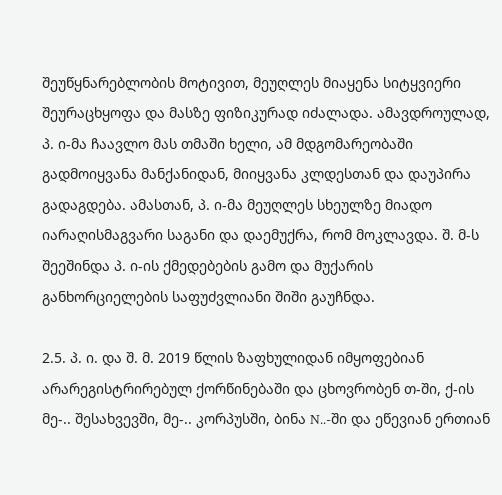შეუწყნარებლობის მოტივით, მეუღლეს მიაყენა სიტყვიერი შეურაცხყოფა და მასზე ფიზიკურად იძალადა. ამავდროულად, პ. ი-მა ჩაავლო მას თმაში ხელი, ამ მდგომარეობაში გადმოიყვანა მანქანიდან, მიიყვანა კლდესთან და დაუპირა გადაგდება. ამასთან, პ. ი-მა მეუღლეს სხეულზე მიადო იარაღისმაგვარი საგანი და დაემუქრა, რომ მოკლავდა. შ. მ-ს შეეშინდა პ. ი-ის ქმედებების გამო და მუქარის განხორციელების საფუძვლიანი შიში გაუჩნდა.

2.5. პ. ი. და შ. მ. 2019 წლის ზაფხულიდან იმყოფებიან არარეგისტრირებულ ქორწინებაში და ცხოვრობენ თ-ში, ქ-ის მე-.. შესახვევში, მე-.. კორპუსში, ბინა N..-ში და ეწევიან ერთიან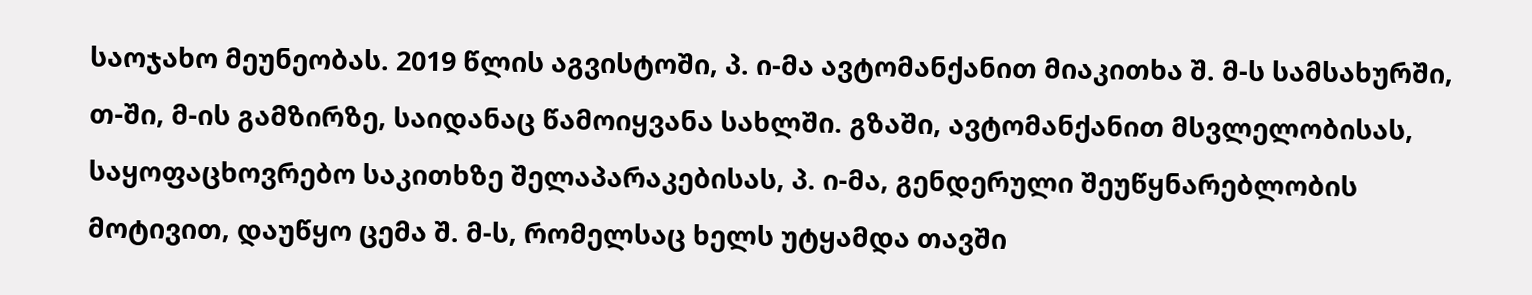საოჯახო მეუნეობას. 2019 წლის აგვისტოში, პ. ი-მა ავტომანქანით მიაკითხა შ. მ-ს სამსახურში, თ-ში, მ-ის გამზირზე, საიდანაც წამოიყვანა სახლში. გზაში, ავტომანქანით მსვლელობისას, საყოფაცხოვრებო საკითხზე შელაპარაკებისას, პ. ი-მა, გენდერული შეუწყნარებლობის მოტივით, დაუწყო ცემა შ. მ-ს, რომელსაც ხელს უტყამდა თავში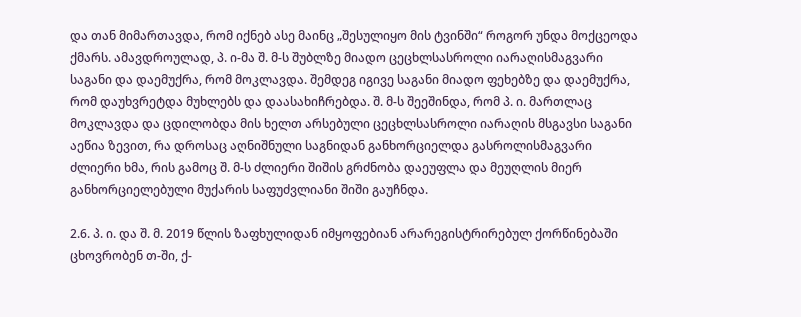და თან მიმართავდა, რომ იქნებ ასე მაინც „შესულიყო მის ტვინში“ როგორ უნდა მოქცეოდა ქმარს. ამავდროულად, პ. ი-მა შ. მ-ს შუბლზე მიადო ცეცხლსასროლი იარაღისმაგვარი საგანი და დაემუქრა, რომ მოკლავდა. შემდეგ იგივე საგანი მიადო ფეხებზე და დაემუქრა, რომ დაუხვრეტდა მუხლებს და დაასახიჩრებდა. შ. მ-ს შეეშინდა, რომ პ. ი. მართლაც მოკლავდა და ცდილობდა მის ხელთ არსებული ცეცხლსასროლი იარაღის მსგავსი საგანი აეწია ზევით, რა დროსაც აღნიშნული საგნიდან განხორციელდა გასროლისმაგვარი ძლიერი ხმა, რის გამოც შ. მ-ს ძლიერი შიშის გრძნობა დაეუფლა და მეუღლის მიერ განხორციელებული მუქარის საფუძვლიანი შიში გაუჩნდა.

2.6. პ. ი. და შ. მ. 2019 წლის ზაფხულიდან იმყოფებიან არარეგისტრირებულ ქორწინებაში ცხოვრობენ თ-ში, ქ-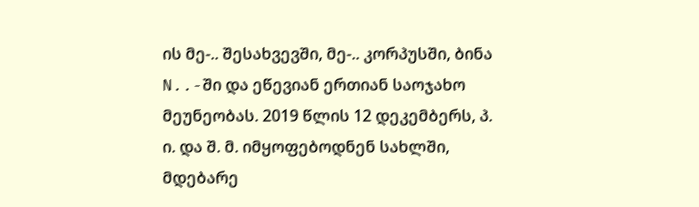ის მე-.. შესახვევში, მე-.. კორპუსში, ბინა N..-ში და ეწევიან ერთიან საოჯახო მეუნეობას. 2019 წლის 12 დეკემბერს, პ. ი. და შ. მ. იმყოფებოდნენ სახლში, მდებარე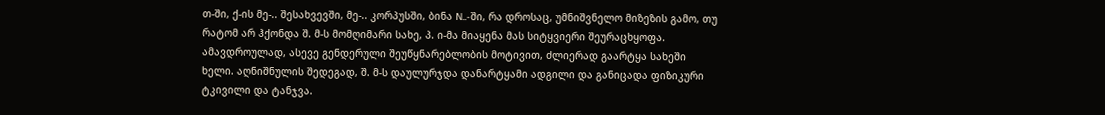თ-ში, ქ-ის მე-.. შესახვევში, მე-.. კორპუსში, ბინა N..-ში, რა დროსაც, უმნიშვნელო მიზეზის გამო, თუ რატომ არ ჰქონდა შ. მ-ს მომღიმარი სახე, პ. ი-მა მიაყენა მას სიტყვიერი შეურაცხყოფა. ამავდროულად, ასევე გენდერული შეუწყნარებლობის მოტივით, ძლიერად გაარტყა სახეში ხელი. აღნიშნულის შედეგად, შ. მ-ს დაულურჯდა დანარტყამი ადგილი და განიცადა ფიზიკური ტკივილი და ტანჯვა.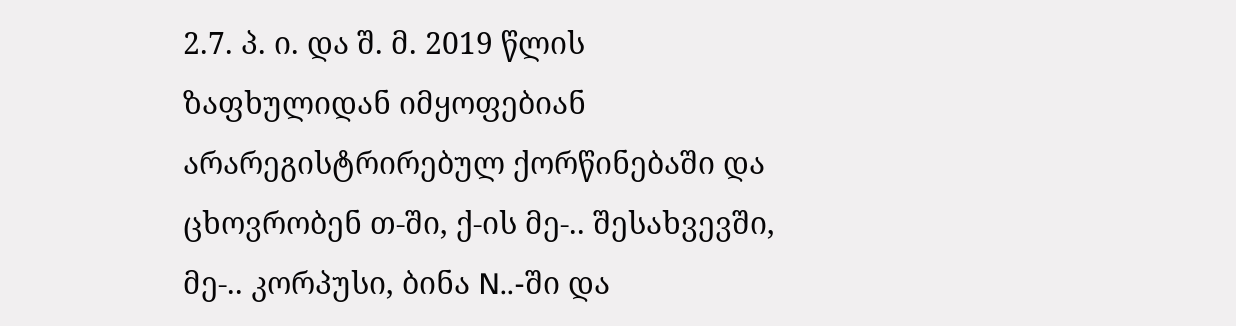2.7. პ. ი. და შ. მ. 2019 წლის ზაფხულიდან იმყოფებიან არარეგისტრირებულ ქორწინებაში და ცხოვრობენ თ-ში, ქ-ის მე-.. შესახვევში, მე-.. კორპუსი, ბინა N..-ში და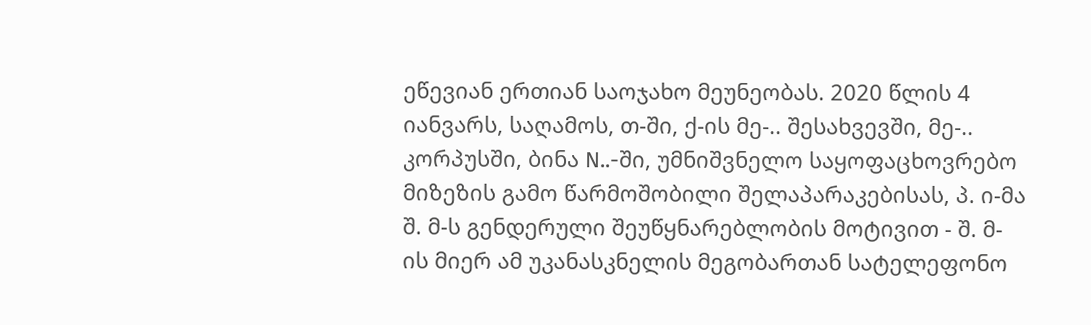ეწევიან ერთიან საოჯახო მეუნეობას. 2020 წლის 4 იანვარს, საღამოს, თ-ში, ქ-ის მე-.. შესახვევში, მე-.. კორპუსში, ბინა N..-ში, უმნიშვნელო საყოფაცხოვრებო მიზეზის გამო წარმოშობილი შელაპარაკებისას, პ. ი-მა შ. მ-ს გენდერული შეუწყნარებლობის მოტივით - შ. მ-ის მიერ ამ უკანასკნელის მეგობართან სატელეფონო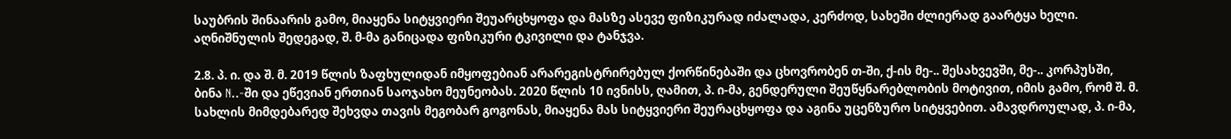საუბრის შინაარის გამო, მიაყენა სიტყვიერი შეუარცხყოფა და მასზე ასევე ფიზიკურად იძალადა, კერძოდ, სახეში ძლიერად გაარტყა ხელი. აღნიშნულის შედეგად, შ. მ-მა განიცადა ფიზიკური ტკივილი და ტანჯვა.

2.8. პ. ი. და შ. მ. 2019 წლის ზაფხულიდან იმყოფებიან არარეგისტრირებულ ქორწინებაში და ცხოვრობენ თ-ში, ქ-ის მე-.. შესახვევში, მე-.. კორპუსში, ბინა N..-ში და ეწევიან ერთიან საოჯახო მეუნეობას. 2020 წლის 10 ივნისს, ღამით, პ. ი-მა, გენდერული შეუწყნარებლობის მოტივით, იმის გამო, რომ შ. მ. სახლის მიმდებარედ შეხვდა თავის მეგობარ გოგონას, მიაყენა მას სიტყვიერი შეურაცხყოფა და აგინა უცენზურო სიტყვებით. ამავდროულად, პ. ი-მა,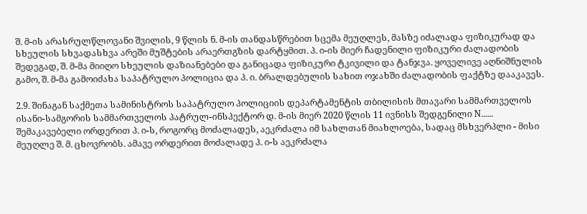შ. მ-ის არასრულწლოვანი შვილის, 9 წლის ნ. მ-ის თანდასწრებით სცემა მეუღლეს, მასზე იძალადა ფიზიკურად და სხეულის სხვადასხვა არეში მუშტების არაერთგზის დარტყმით. პ. ი-ის მიერ ჩადენილი ფიზიკური ძალადობის შედეგად, შ. მ-მა მიიღო სხეულის დაზიანებები და განიცადა ფიზიკური ტკივილი და ტანჯვა. ყოველივე აღნიშნულის გამო, შ. მ-მა გამოიძახა საპატრულო პოლიცია და პ. ი. ბრალდებულის სახით ოჯახში ძალადობის ფაქტზე დააკავეს.

2.9. შინაგან საქმეთა სამინისტროს საპატრულო პოლიციის დეპარტამენტის თბილისის მთავარი სამმართველოს ისანი-სამგორის სამმართველოს პატრულ-ინსპექტორ დ. მ-ის მიერ 2020 წლის 11 ივნისს შედგენილი N...... შემაკავებელი ორდერით პ. ი-ს, როგორც მოძალადეს, აეკრძალა იმ სახლთან მიახლოება, სადაც მსხვერპლი - მისი მეუღლე შ. მ. ცხოვრობს. ამავე ორდერით მოძალადე პ. ი-ს აეკრძალა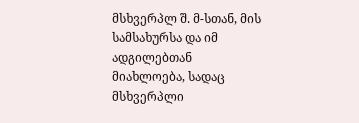მსხვერპლ შ. მ-სთან, მის სამსახურსა და იმ ადგილებთან მიახლოება, სადაც მსხვერპლი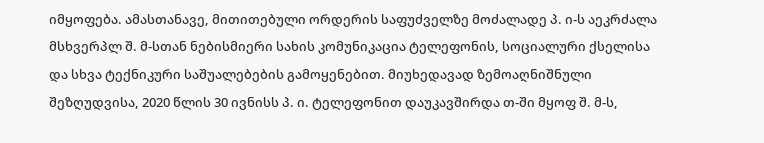იმყოფება. ამასთანავე, მითითებული ორდერის საფუძველზე მოძალადე პ. ი-ს აეკრძალა მსხვერპლ შ. მ-სთან ნებისმიერი სახის კომუნიკაცია ტელეფონის, სოციალური ქსელისა და სხვა ტექნიკური საშუალებების გამოყენებით. მიუხედავად ზემოაღნიშნული შეზღუდვისა, 2020 წლის 30 ივნისს პ. ი. ტელეფონით დაუკავშირდა თ-ში მყოფ შ. მ-ს,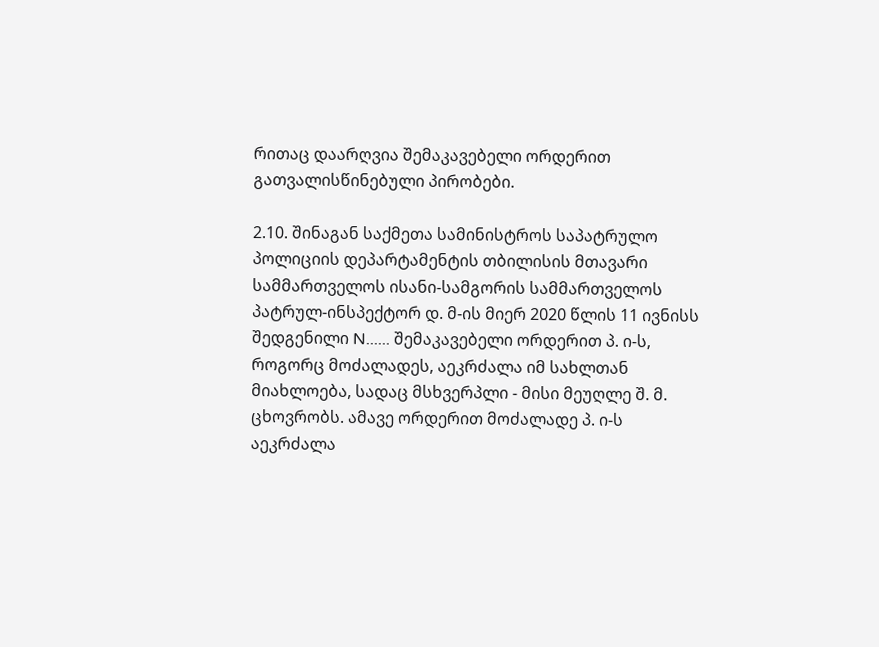რითაც დაარღვია შემაკავებელი ორდერით გათვალისწინებული პირობები.

2.10. შინაგან საქმეთა სამინისტროს საპატრულო პოლიციის დეპარტამენტის თბილისის მთავარი სამმართველოს ისანი-სამგორის სამმართველოს პატრულ-ინსპექტორ დ. მ-ის მიერ 2020 წლის 11 ივნისს შედგენილი N...... შემაკავებელი ორდერით პ. ი-ს, როგორც მოძალადეს, აეკრძალა იმ სახლთან მიახლოება, სადაც მსხვერპლი - მისი მეუღლე შ. მ. ცხოვრობს. ამავე ორდერით მოძალადე პ. ი-ს აეკრძალა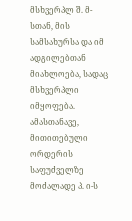მსხვერპლ შ. მ-სთან, მის სამსახურსა და იმ ადგილებთან მიახლოება, სადაც მსხვერპლი იმყოფება. ამასთანავე, მითითებული ორდერის საფუძველზე მოძალადე პ. ი-ს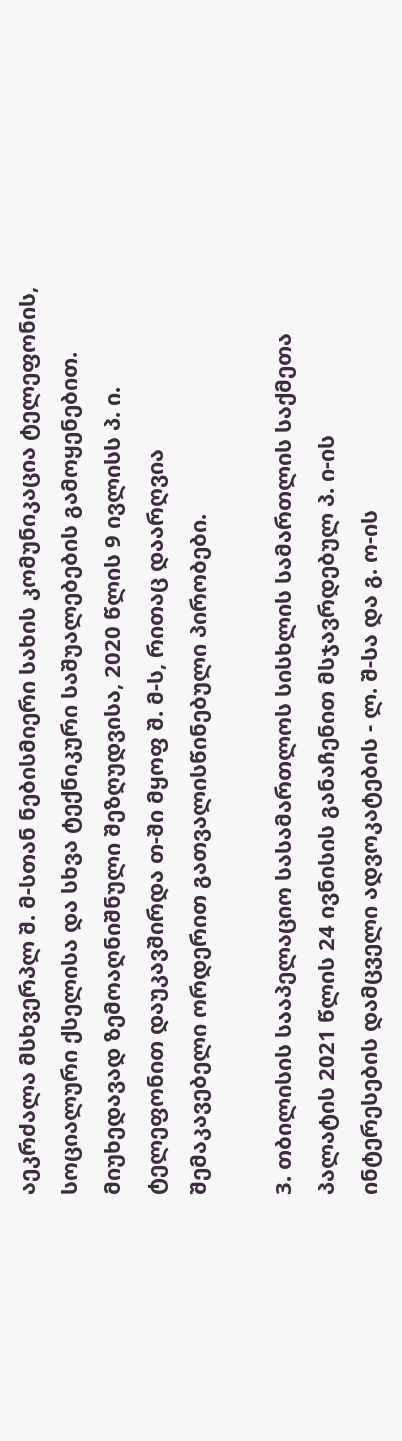აეკრძალა მსხვერპლ შ. მ-სთან ნებისმიერი სახის კომუნიკაცია ტელეფონის, სოციალური ქსელისა და სხვა ტექნიკური საშუალებების გამოყენებით. მიუხედავად ზემოაღნიშნული შეზღუდვისა, 2020 წლის 9 ივლისს პ. ი. ტელეფონით დაუკავშირდა თ-ში მყოფ შ. მ-ს, რითაც დაარღვია შემაკავებელი ორდერით გათვალისწინებული პირობები.

3. თბილისის სააპელაციო სასამართლოს სისხლის სამართლის საქმეთა პალატის 2021 წლის 24 ივნისის განაჩენით მსჯავრდებულ პ. ი-ის ინტერესების დამცველი ადვოკატების - ლ. შ-სა და გ. ო-ის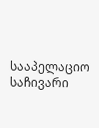სააპელაციო საჩივარი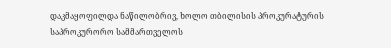დაკმაყოფილდა ნაწილობრივ, ხოლო თბილისის პროკურატურის საპროკურორო სამმართველოს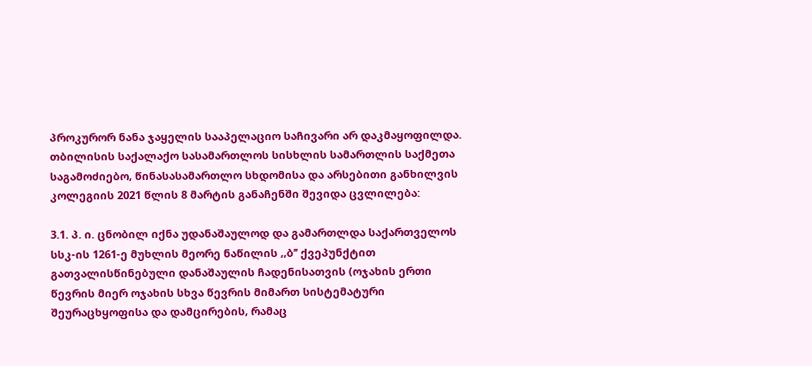პროკურორ ნანა ჯაყელის სააპელაციო საჩივარი არ დაკმაყოფილდა. თბილისის საქალაქო სასამართლოს სისხლის სამართლის საქმეთა საგამოძიებო, წინასასამართლო სხდომისა და არსებითი განხილვის კოლეგიის 2021 წლის 8 მარტის განაჩენში შევიდა ცვლილება:

3.1. პ. ი. ცნობილ იქნა უდანაშაულოდ და გამართლდა საქართველოს სსკ-ის 1261-ე მუხლის მეორე ნაწილის ,,ბ’’ ქვეპუნქტით გათვალისწინებული დანაშაულის ჩადენისათვის (ოჯახის ერთი წევრის მიერ ოჯახის სხვა წევრის მიმართ სისტემატური შეურაცხყოფისა და დამცირების, რამაც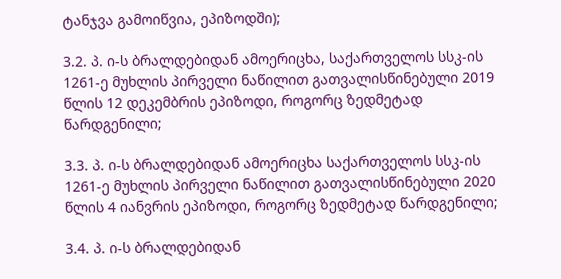ტანჯვა გამოიწვია, ეპიზოდში);

3.2. პ. ი-ს ბრალდებიდან ამოერიცხა, საქართველოს სსკ-ის 1261-ე მუხლის პირველი ნაწილით გათვალისწინებული 2019 წლის 12 დეკემბრის ეპიზოდი, როგორც ზედმეტად წარდგენილი;

3.3. პ. ი-ს ბრალდებიდან ამოერიცხა საქართველოს სსკ-ის 1261-ე მუხლის პირველი ნაწილით გათვალისწინებული 2020 წლის 4 იანვრის ეპიზოდი, როგორც ზედმეტად წარდგენილი;

3.4. პ. ი-ს ბრალდებიდან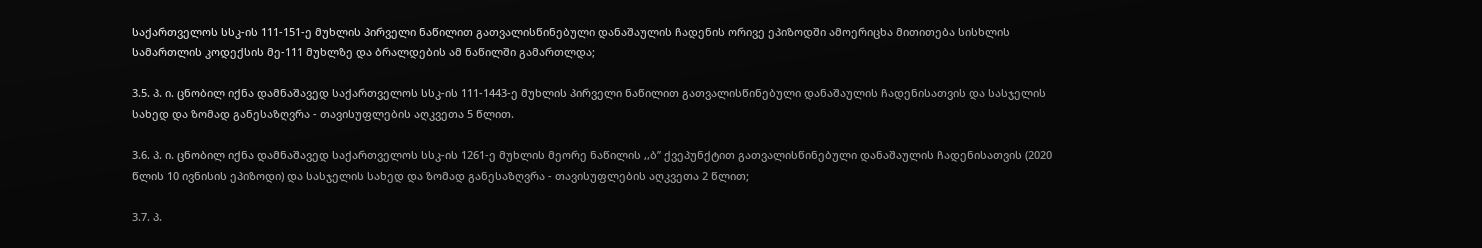საქართველოს სსკ-ის 111-151-ე მუხლის პირველი ნაწილით გათვალისწინებული დანაშაულის ჩადენის ორივე ეპიზოდში ამოერიცხა მითითება სისხლის სამართლის კოდექსის მე-111 მუხლზე და ბრალდების ამ ნაწილში გამართლდა;

3.5. პ. ი. ცნობილ იქნა დამნაშავედ საქართველოს სსკ-ის 111-1443-ე მუხლის პირველი ნაწილით გათვალისწინებული დანაშაულის ჩადენისათვის და სასჯელის სახედ და ზომად განესაზღვრა - თავისუფლების აღკვეთა 5 წლით.

3.6. პ. ი. ცნობილ იქნა დამნაშავედ საქართველოს სსკ-ის 1261-ე მუხლის მეორე ნაწილის ,,ბ’’ ქვეპუნქტით გათვალისწინებული დანაშაულის ჩადენისათვის (2020 წლის 10 ივნისის ეპიზოდი) და სასჯელის სახედ და ზომად განესაზღვრა - თავისუფლების აღკვეთა 2 წლით;

3.7. პ.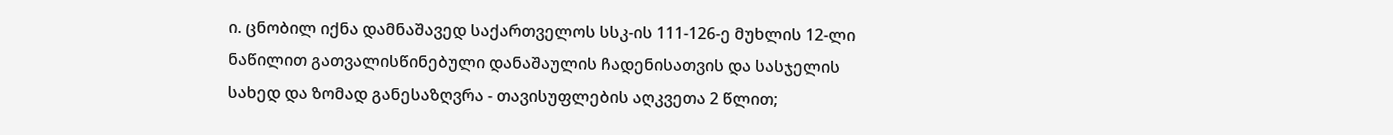ი. ცნობილ იქნა დამნაშავედ საქართველოს სსკ-ის 111-126-ე მუხლის 12-ლი ნაწილით გათვალისწინებული დანაშაულის ჩადენისათვის და სასჯელის სახედ და ზომად განესაზღვრა - თავისუფლების აღკვეთა 2 წლით;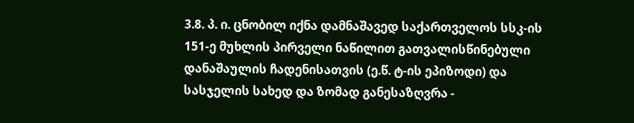3.8. პ. ი. ცნობილ იქნა დამნაშავედ საქართველოს სსკ-ის 151-ე მუხლის პირველი ნაწილით გათვალისწინებული დანაშაულის ჩადენისათვის (ე.წ. ტ-ის ეპიზოდი) და სასჯელის სახედ და ზომად განესაზღვრა -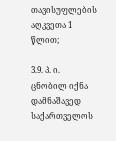თავისუფლების აღკვეთა 1 წლით;

3.9. პ. ი. ცნობილ იქნა დამნაშავედ საქართველოს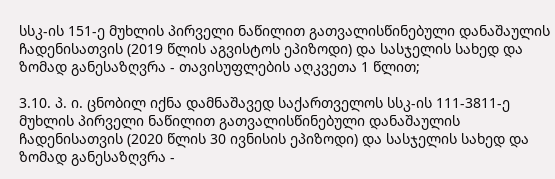სსკ-ის 151-ე მუხლის პირველი ნაწილით გათვალისწინებული დანაშაულის ჩადენისათვის (2019 წლის აგვისტოს ეპიზოდი) და სასჯელის სახედ და ზომად განესაზღვრა - თავისუფლების აღკვეთა 1 წლით;

3.10. პ. ი. ცნობილ იქნა დამნაშავედ საქართველოს სსკ-ის 111-3811-ე მუხლის პირველი ნაწილით გათვალისწინებული დანაშაულის ჩადენისათვის (2020 წლის 30 ივნისის ეპიზოდი) და სასჯელის სახედ და ზომად განესაზღვრა -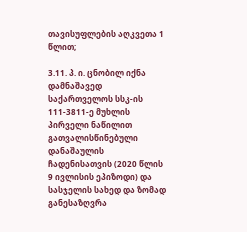თავისუფლების აღკვეთა 1 წლით;

3.11. პ. ი. ცნობილ იქნა დამნაშავედ საქართველოს სსკ-ის 111-3811-ე მუხლის პირველი ნაწილით გათვალისწინებული დანაშაულის ჩადენისათვის (2020 წლის 9 ივლისის ეპიზოდი) და სასჯელის სახედ და ზომად განესაზღვრა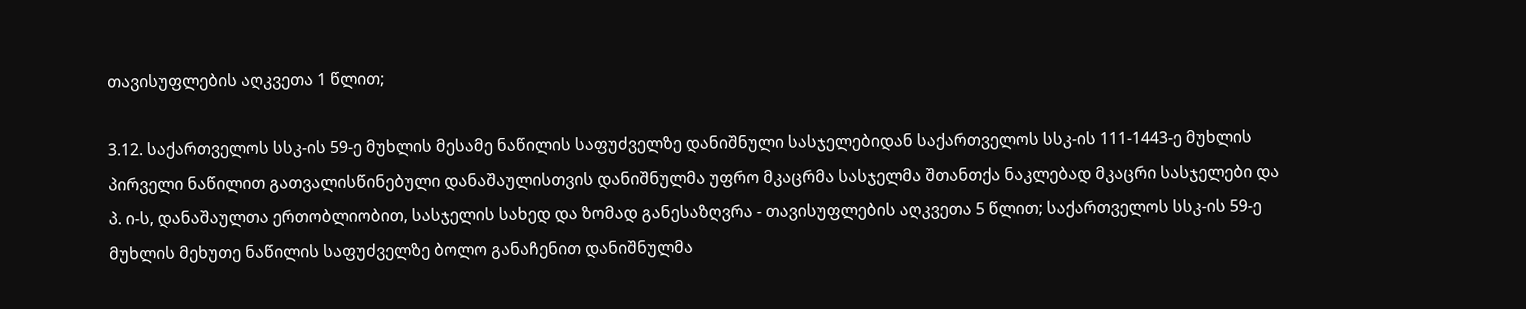თავისუფლების აღკვეთა 1 წლით;

3.12. საქართველოს სსკ-ის 59-ე მუხლის მესამე ნაწილის საფუძველზე დანიშნული სასჯელებიდან საქართველოს სსკ-ის 111-1443-ე მუხლის პირველი ნაწილით გათვალისწინებული დანაშაულისთვის დანიშნულმა უფრო მკაცრმა სასჯელმა შთანთქა ნაკლებად მკაცრი სასჯელები და პ. ი-ს, დანაშაულთა ერთობლიობით, სასჯელის სახედ და ზომად განესაზღვრა - თავისუფლების აღკვეთა 5 წლით; საქართველოს სსკ-ის 59-ე მუხლის მეხუთე ნაწილის საფუძველზე ბოლო განაჩენით დანიშნულმა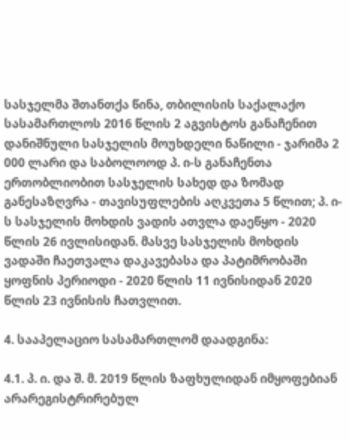სასჯელმა შთანთქა წინა, თბილისის საქალაქო სასამართლოს 2016 წლის 2 აგვისტოს განაჩენით დანიშნული სასჯელის მოუხდელი ნაწილი - ჯარიმა 2 000 ლარი და საბოლოოდ პ. ი-ს განაჩენთა ერთობლიობით სასჯელის სახედ და ზომად განესაზღვრა - თავისუფლების აღკვეთა 5 წლით; პ. ი-ს სასჯელის მოხდის ვადის ათვლა დაეწყო - 2020 წლის 26 ივლისიდან. მასვე სასჯელის მოხდის ვადაში ჩაეთვალა დაკავებასა და პატიმრობაში ყოფნის პერიოდი - 2020 წლის 11 ივნისიდან 2020 წლის 23 ივნისის ჩათვლით.

4. სააპელაციო სასამართლომ დაადგინა:

4.1. პ. ი. და შ. მ. 2019 წლის ზაფხულიდან იმყოფებიან არარეგისტრირებულ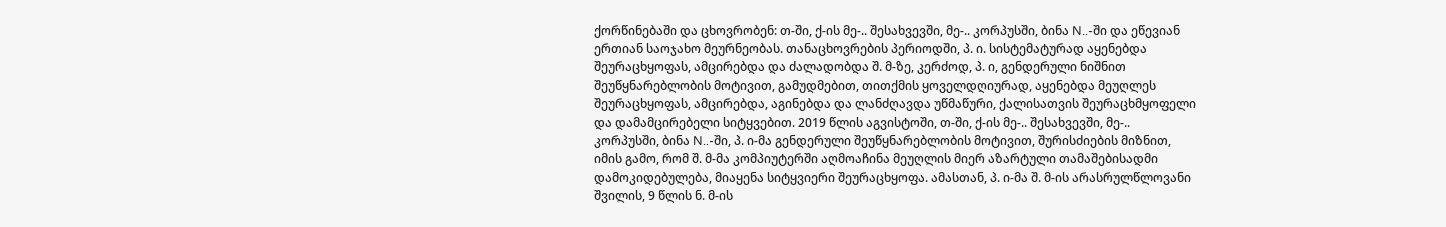ქორწინებაში და ცხოვრობენ: თ-ში, ქ-ის მე-.. შესახვევში, მე-.. კორპუსში, ბინა N..-ში და ეწევიან ერთიან საოჯახო მეურნეობას. თანაცხოვრების პერიოდში, პ. ი. სისტემატურად აყენებდა შეურაცხყოფას, ამცირებდა და ძალადობდა შ. მ-ზე, კერძოდ, პ. ი, გენდერული ნიშნით შეუწყნარებლობის მოტივით, გამუდმებით, თითქმის ყოველდღიურად, აყენებდა მეუღლეს შეურაცხყოფას, ამცირებდა, აგინებდა და ლანძღავდა უწმაწური, ქალისათვის შეურაცხმყოფელი და დამამცირებელი სიტყვებით. 2019 წლის აგვისტოში, თ-ში, ქ-ის მე-.. შესახვევში, მე-.. კორპუსში, ბინა N..-ში, პ. ი-მა გენდერული შეუწყნარებლობის მოტივით, შურისძიების მიზნით, იმის გამო, რომ შ. მ-მა კომპიუტერში აღმოაჩინა მეუღლის მიერ აზარტული თამაშებისადმი დამოკიდებულება, მიაყენა სიტყვიერი შეურაცხყოფა. ამასთან, პ. ი-მა შ. მ-ის არასრულწლოვანი შვილის, 9 წლის ნ. მ-ის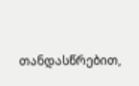თანდასწრებით,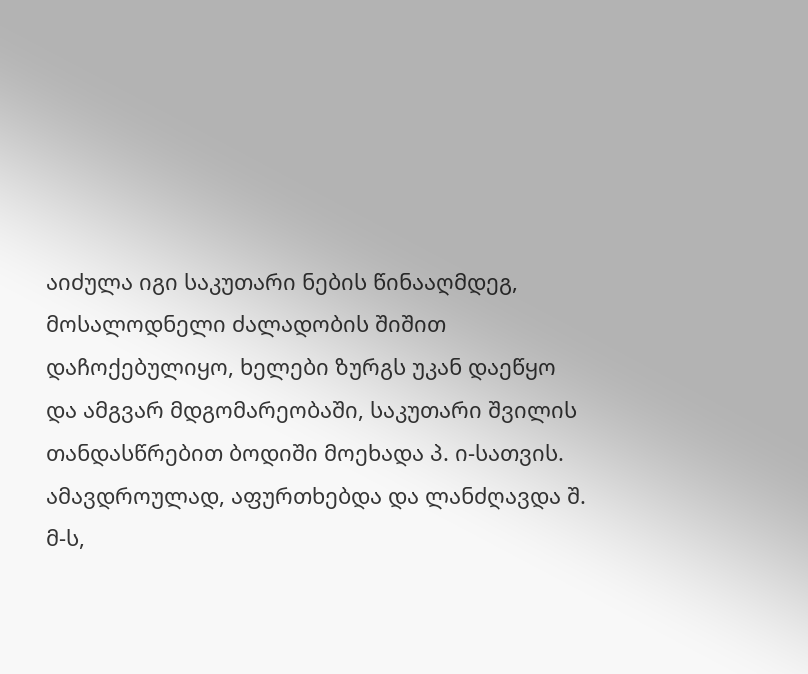აიძულა იგი საკუთარი ნების წინააღმდეგ, მოსალოდნელი ძალადობის შიშით დაჩოქებულიყო, ხელები ზურგს უკან დაეწყო და ამგვარ მდგომარეობაში, საკუთარი შვილის თანდასწრებით ბოდიში მოეხადა პ. ი-სათვის. ამავდროულად, აფურთხებდა და ლანძღავდა შ. მ-ს,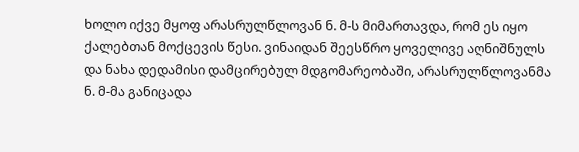ხოლო იქვე მყოფ არასრულწლოვან ნ. მ-ს მიმართავდა, რომ ეს იყო ქალებთან მოქცევის წესი. ვინაიდან შეესწრო ყოველივე აღნიშნულს და ნახა დედამისი დამცირებულ მდგომარეობაში, არასრულწლოვანმა ნ. მ-მა განიცადა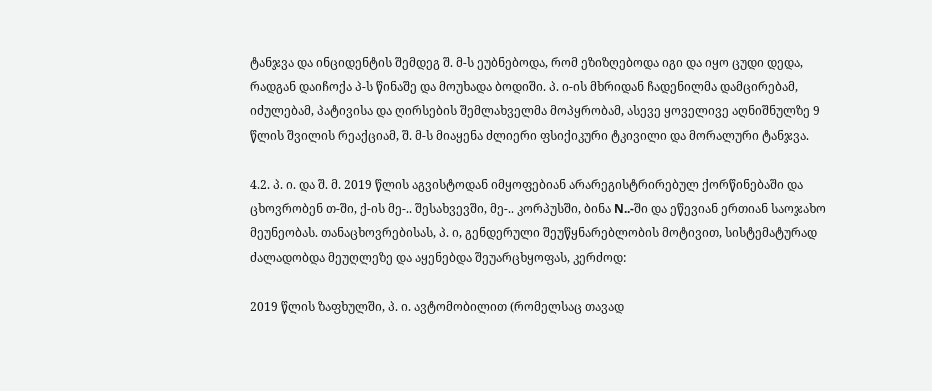ტანჯვა და ინციდენტის შემდეგ შ. მ-ს ეუბნებოდა, რომ ეზიზღებოდა იგი და იყო ცუდი დედა, რადგან დაიჩოქა პ-ს წინაშე და მოუხადა ბოდიში. პ. ი-ის მხრიდან ჩადენილმა დამცირებამ, იძულებამ, პატივისა და ღირსების შემლახველმა მოპყრობამ, ასევე ყოველივე აღნიშნულზე 9 წლის შვილის რეაქციამ, შ. მ-ს მიაყენა ძლიერი ფსიქიკური ტკივილი და მორალური ტანჯვა.

4.2. პ. ი. და შ. მ. 2019 წლის აგვისტოდან იმყოფებიან არარეგისტრირებულ ქორწინებაში და ცხოვრობენ თ-ში, ქ-ის მე-.. შესახვევში, მე-.. კორპუსში, ბინა N..-ში და ეწევიან ერთიან საოჯახო მეუნეობას. თანაცხოვრებისას, პ. ი, გენდერული შეუწყნარებლობის მოტივით, სისტემატურად ძალადობდა მეუღლეზე და აყენებდა შეუარცხყოფას, კერძოდ:

2019 წლის ზაფხულში, პ. ი. ავტომობილით (რომელსაც თავად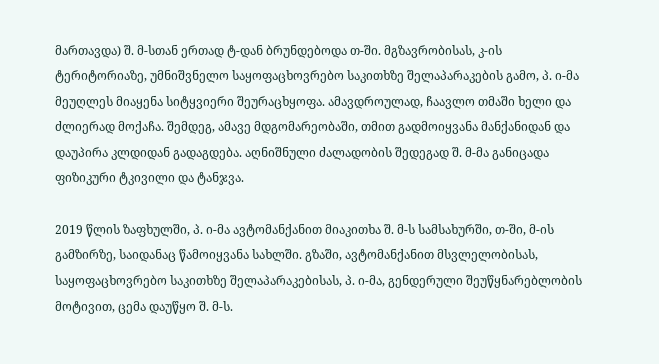მართავდა) შ. მ-სთან ერთად ტ-დან ბრუნდებოდა თ-ში. მგზავრობისას, კ-ის ტერიტორიაზე, უმნიშვნელო საყოფაცხოვრებო საკითხზე შელაპარაკების გამო, პ. ი-მა მეუღლეს მიაყენა სიტყვიერი შეურაცხყოფა. ამავდროულად, ჩაავლო თმაში ხელი და ძლიერად მოქაჩა. შემდეგ, ამავე მდგომარეობაში, თმით გადმოიყვანა მანქანიდან და დაუპირა კლდიდან გადაგდება. აღნიშნული ძალადობის შედეგად შ. მ-მა განიცადა ფიზიკური ტკივილი და ტანჯვა.

2019 წლის ზაფხულში, პ. ი-მა ავტომანქანით მიაკითხა შ. მ-ს სამსახურში, თ-ში, მ-ის გამზირზე, საიდანაც წამოიყვანა სახლში. გზაში, ავტომანქანით მსვლელობისას, საყოფაცხოვრებო საკითხზე შელაპარაკებისას, პ. ი-მა, გენდერული შეუწყნარებლობის მოტივით, ცემა დაუწყო შ. მ-ს.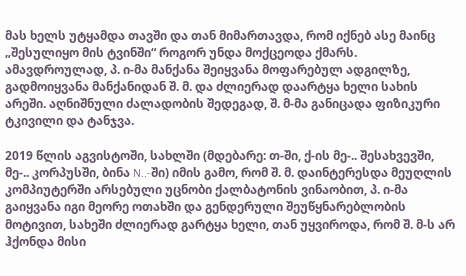მას ხელს უტყამდა თავში და თან მიმართავდა, რომ იქნებ ასე მაინც „შესულიყო მის ტვინში“ როგორ უნდა მოქცეოდა ქმარს. ამავდროულად, პ. ი-მა მანქანა შეიყვანა მოფარებულ ადგილზე, გადმოიყვანა მანქანიდან შ. მ. და ძლიერად დაარტყა ხელი სახის არეში. აღნიშნული ძალადობის შედეგად, შ. მ-მა განიცადა ფიზიკური ტკივილი და ტანჯვა.

2019 წლის აგვისტოში, სახლში (მდებარე: თ-ში, ქ-ის მე-.. შესახვევში, მე-.. კორპუსში, ბინა N..-ში) იმის გამო, რომ შ. მ. დაინტერესდა მეუღლის კომპიუტერში არსებული უცნობი ქალბატონის ვინაობით, პ. ი-მა გაიყვანა იგი მეორე ოთახში და გენდერული შეუწყნარებლობის მოტივით, სახეში ძლიერად გარტყა ხელი, თან უყვიროდა, რომ შ. მ-ს არ ჰქონდა მისი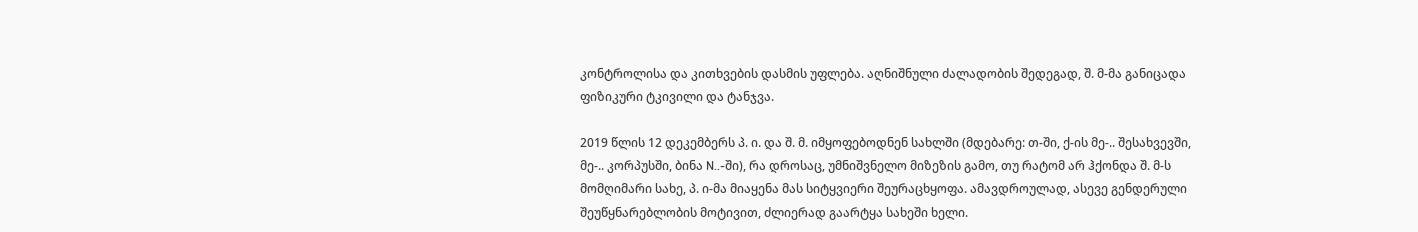კონტროლისა და კითხვების დასმის უფლება. აღნიშნული ძალადობის შედეგად, შ. მ-მა განიცადა ფიზიკური ტკივილი და ტანჯვა.

2019 წლის 12 დეკემბერს პ. ი. და შ. მ. იმყოფებოდნენ სახლში (მდებარე: თ-ში, ქ-ის მე-.. შესახვევში, მე-.. კორპუსში, ბინა N..-ში), რა დროსაც, უმნიშვნელო მიზეზის გამო, თუ რატომ არ ჰქონდა შ. მ-ს მომღიმარი სახე, პ. ი-მა მიაყენა მას სიტყვიერი შეურაცხყოფა. ამავდროულად, ასევე გენდერული შეუწყნარებლობის მოტივით, ძლიერად გაარტყა სახეში ხელი.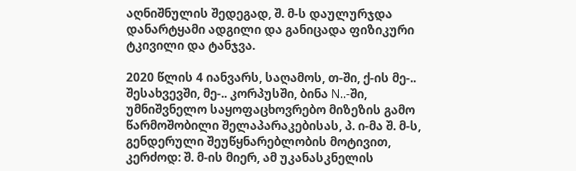აღნიშნულის შედეგად, შ. მ-ს დაულურჯდა დანარტყამი ადგილი და განიცადა ფიზიკური ტკივილი და ტანჯვა.

2020 წლის 4 იანვარს, საღამოს, თ-ში, ქ-ის მე-.. შესახვევში, მე-.. კორპუსში, ბინა N..-ში, უმნიშვნელო საყოფაცხოვრებო მიზეზის გამო წარმოშობილი შელაპარაკებისას, პ. ი-მა შ. მ-ს, გენდერული შეუწყნარებლობის მოტივით, კერძოდ: შ. მ-ის მიერ, ამ უკანასკნელის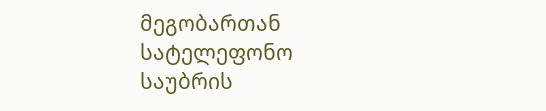მეგობართან სატელეფონო საუბრის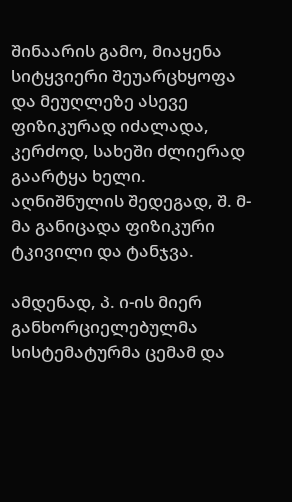შინაარის გამო, მიაყენა სიტყვიერი შეუარცხყოფა და მეუღლეზე ასევე ფიზიკურად იძალადა, კერძოდ, სახეში ძლიერად გაარტყა ხელი. აღნიშნულის შედეგად, შ. მ-მა განიცადა ფიზიკური ტკივილი და ტანჯვა.

ამდენად, პ. ი-ის მიერ განხორციელებულმა სისტემატურმა ცემამ და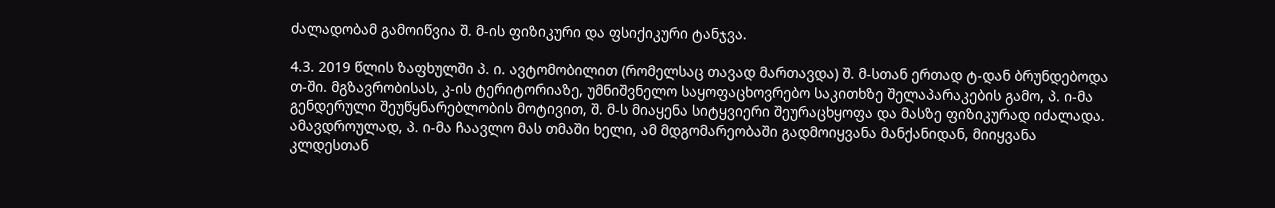ძალადობამ გამოიწვია შ. მ-ის ფიზიკური და ფსიქიკური ტანჯვა.

4.3. 2019 წლის ზაფხულში პ. ი. ავტომობილით (რომელსაც თავად მართავდა) შ. მ-სთან ერთად ტ-დან ბრუნდებოდა თ-ში. მგზავრობისას, კ-ის ტერიტორიაზე, უმნიშვნელო საყოფაცხოვრებო საკითხზე შელაპარაკების გამო, პ. ი-მა გენდერული შეუწყნარებლობის მოტივით, შ. მ-ს მიაყენა სიტყვიერი შეურაცხყოფა და მასზე ფიზიკურად იძალადა. ამავდროულად, პ. ი-მა ჩაავლო მას თმაში ხელი, ამ მდგომარეობაში გადმოიყვანა მანქანიდან, მიიყვანა კლდესთან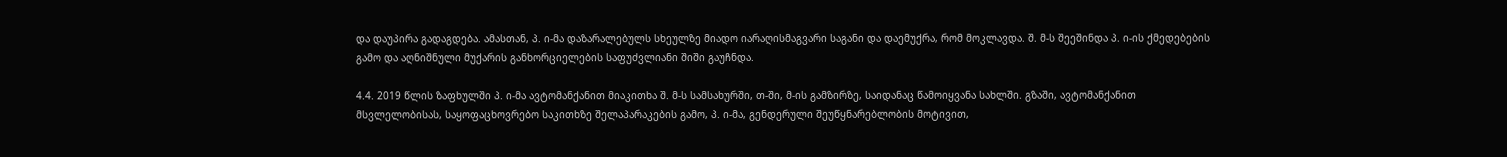და დაუპირა გადაგდება. ამასთან, პ. ი-მა დაზარალებულს სხეულზე მიადო იარაღისმაგვარი საგანი და დაემუქრა, რომ მოკლავდა. შ. მ-ს შეეშინდა პ. ი-ის ქმედებების გამო და აღნიშნული მუქარის განხორციელების საფუძვლიანი შიში გაუჩნდა.

4.4. 2019 წლის ზაფხულში პ. ი-მა ავტომანქანით მიაკითხა შ. მ-ს სამსახურში, თ-ში, მ-ის გამზირზე, საიდანაც წამოიყვანა სახლში. გზაში, ავტომანქანით მსვლელობისას, საყოფაცხოვრებო საკითხზე შელაპარაკების გამო, პ. ი-მა, გენდერული შეუწყნარებლობის მოტივით,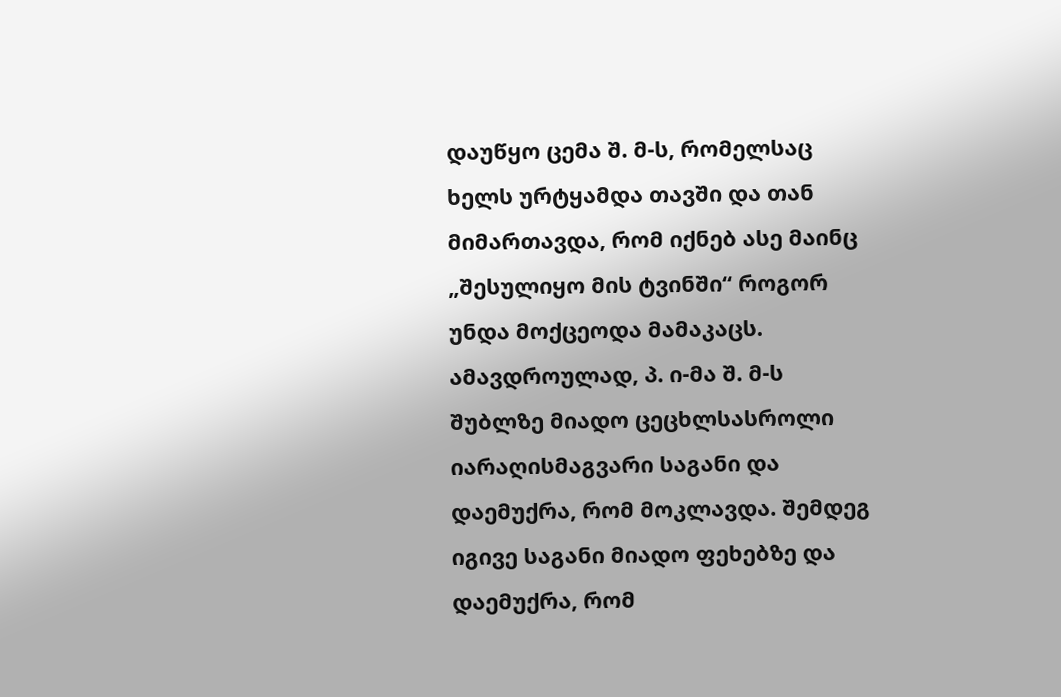დაუწყო ცემა შ. მ-ს, რომელსაც ხელს ურტყამდა თავში და თან მიმართავდა, რომ იქნებ ასე მაინც „შესულიყო მის ტვინში“ როგორ უნდა მოქცეოდა მამაკაცს. ამავდროულად, პ. ი-მა შ. მ-ს შუბლზე მიადო ცეცხლსასროლი იარაღისმაგვარი საგანი და დაემუქრა, რომ მოკლავდა. შემდეგ იგივე საგანი მიადო ფეხებზე და დაემუქრა, რომ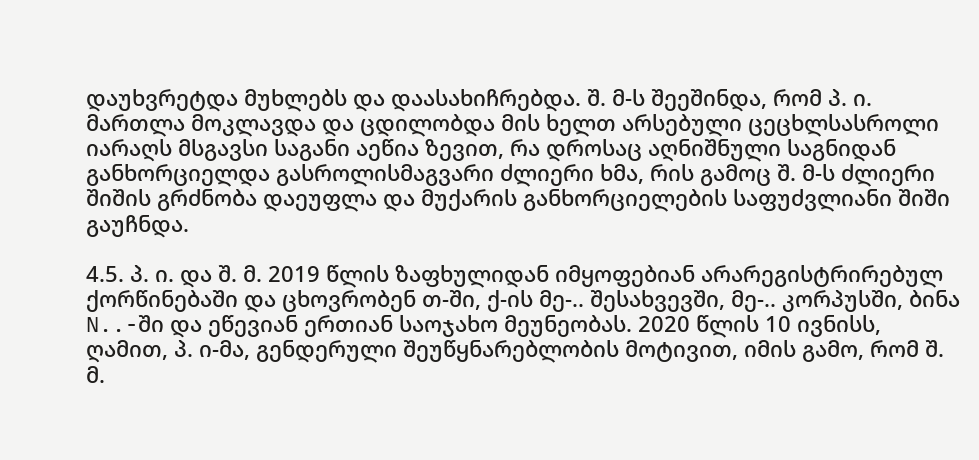დაუხვრეტდა მუხლებს და დაასახიჩრებდა. შ. მ-ს შეეშინდა, რომ პ. ი. მართლა მოკლავდა და ცდილობდა მის ხელთ არსებული ცეცხლსასროლი იარაღს მსგავსი საგანი აეწია ზევით, რა დროსაც აღნიშნული საგნიდან განხორციელდა გასროლისმაგვარი ძლიერი ხმა, რის გამოც შ. მ-ს ძლიერი შიშის გრძნობა დაეუფლა და მუქარის განხორციელების საფუძვლიანი შიში გაუჩნდა.

4.5. პ. ი. და შ. მ. 2019 წლის ზაფხულიდან იმყოფებიან არარეგისტრირებულ ქორწინებაში და ცხოვრობენ თ-ში, ქ-ის მე-.. შესახვევში, მე-.. კორპუსში, ბინა N..-ში და ეწევიან ერთიან საოჯახო მეუნეობას. 2020 წლის 10 ივნისს, ღამით, პ. ი-მა, გენდერული შეუწყნარებლობის მოტივით, იმის გამო, რომ შ. მ.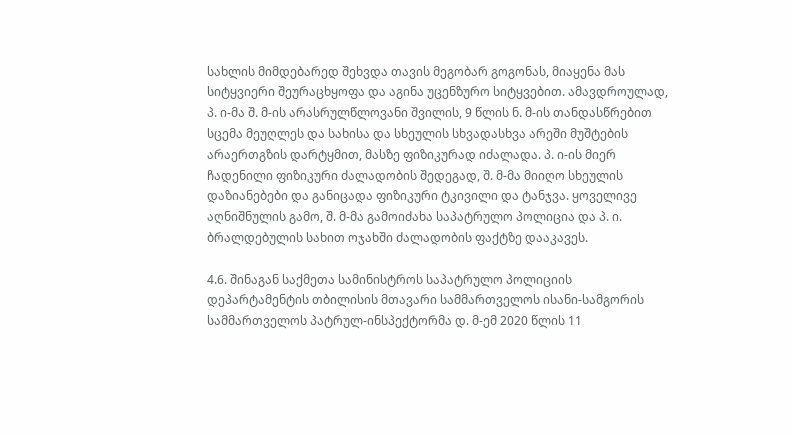სახლის მიმდებარედ შეხვდა თავის მეგობარ გოგონას, მიაყენა მას სიტყვიერი შეურაცხყოფა და აგინა უცენზურო სიტყვებით. ამავდროულად, პ. ი-მა შ. მ-ის არასრულწლოვანი შვილის, 9 წლის ნ. მ-ის თანდასწრებით სცემა მეუღლეს და სახისა და სხეულის სხვადასხვა არეში მუშტების არაერთგზის დარტყმით, მასზე ფიზიკურად იძალადა. პ. ი-ის მიერ ჩადენილი ფიზიკური ძალადობის შედეგად, შ. მ-მა მიიღო სხეულის დაზიანებები და განიცადა ფიზიკური ტკივილი და ტანჯვა. ყოველივე აღნიშნულის გამო, შ. მ-მა გამოიძახა საპატრულო პოლიცია და პ. ი. ბრალდებულის სახით ოჯახში ძალადობის ფაქტზე დააკავეს.

4.6. შინაგან საქმეთა სამინისტროს საპატრულო პოლიციის დეპარტამენტის თბილისის მთავარი სამმართველოს ისანი-სამგორის სამმართველოს პატრულ-ინსპექტორმა დ. მ-ემ 2020 წლის 11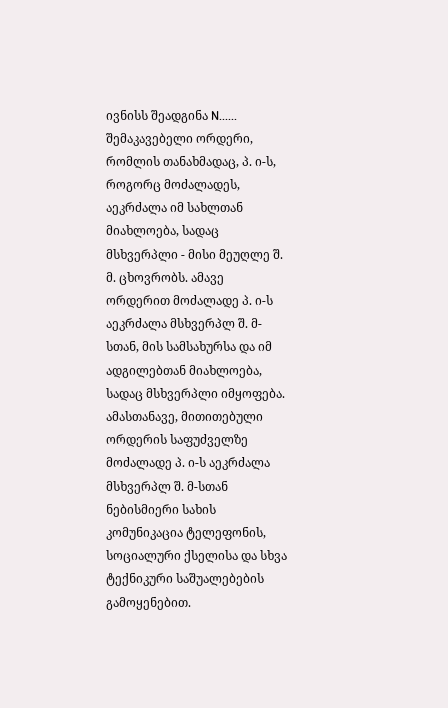ივნისს შეადგინა N...... შემაკავებელი ორდერი, რომლის თანახმადაც, პ. ი-ს, როგორც მოძალადეს, აეკრძალა იმ სახლთან მიახლოება, სადაც მსხვერპლი - მისი მეუღლე შ. მ. ცხოვრობს. ამავე ორდერით მოძალადე პ. ი-ს აეკრძალა მსხვერპლ შ. მ-სთან, მის სამსახურსა და იმ ადგილებთან მიახლოება, სადაც მსხვერპლი იმყოფება. ამასთანავე, მითითებული ორდერის საფუძველზე მოძალადე პ. ი-ს აეკრძალა მსხვერპლ შ. მ-სთან ნებისმიერი სახის კომუნიკაცია ტელეფონის, სოციალური ქსელისა და სხვა ტექნიკური საშუალებების გამოყენებით.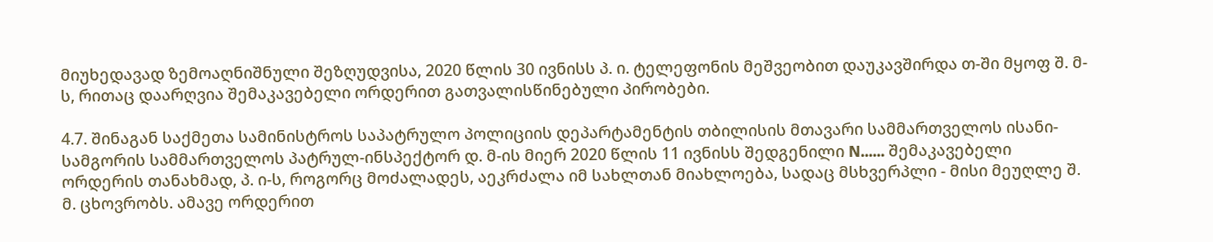მიუხედავად ზემოაღნიშნული შეზღუდვისა, 2020 წლის 30 ივნისს პ. ი. ტელეფონის მეშვეობით დაუკავშირდა თ-ში მყოფ შ. მ-ს, რითაც დაარღვია შემაკავებელი ორდერით გათვალისწინებული პირობები.

4.7. შინაგან საქმეთა სამინისტროს საპატრულო პოლიციის დეპარტამენტის თბილისის მთავარი სამმართველოს ისანი-სამგორის სამმართველოს პატრულ-ინსპექტორ დ. მ-ის მიერ 2020 წლის 11 ივნისს შედგენილი N...... შემაკავებელი ორდერის თანახმად, პ. ი-ს, როგორც მოძალადეს, აეკრძალა იმ სახლთან მიახლოება, სადაც მსხვერპლი - მისი მეუღლე შ. მ. ცხოვრობს. ამავე ორდერით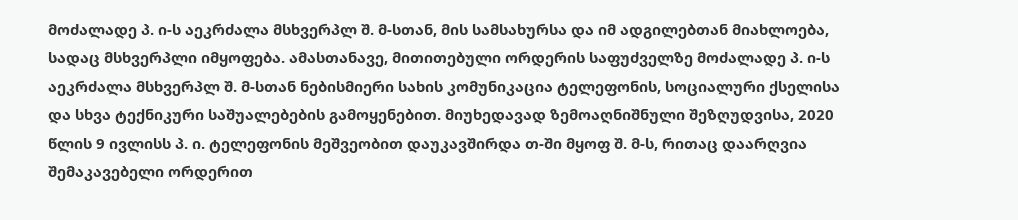მოძალადე პ. ი-ს აეკრძალა მსხვერპლ შ. მ-სთან, მის სამსახურსა და იმ ადგილებთან მიახლოება, სადაც მსხვერპლი იმყოფება. ამასთანავე, მითითებული ორდერის საფუძველზე მოძალადე პ. ი-ს აეკრძალა მსხვერპლ შ. მ-სთან ნებისმიერი სახის კომუნიკაცია ტელეფონის, სოციალური ქსელისა და სხვა ტექნიკური საშუალებების გამოყენებით. მიუხედავად ზემოაღნიშნული შეზღუდვისა, 2020 წლის 9 ივლისს პ. ი. ტელეფონის მეშვეობით დაუკავშირდა თ-ში მყოფ შ. მ-ს, რითაც დაარღვია შემაკავებელი ორდერით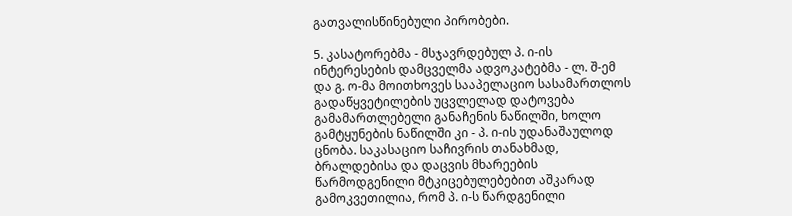გათვალისწინებული პირობები.

5. კასატორებმა - მსჯავრდებულ პ. ი-ის ინტერესების დამცველმა ადვოკატებმა - ლ. შ-ემ და გ. ო-მა მოითხოვეს სააპელაციო სასამართლოს გადაწყვეტილების უცვლელად დატოვება გამამართლებელი განაჩენის ნაწილში, ხოლო გამტყუნების ნაწილში კი - პ. ი-ის უდანაშაულოდ ცნობა. საკასაციო საჩივრის თანახმად, ბრალდებისა და დაცვის მხარეების წარმოდგენილი მტკიცებულებებით აშკარად გამოკვეთილია, რომ პ. ი-ს წარდგენილი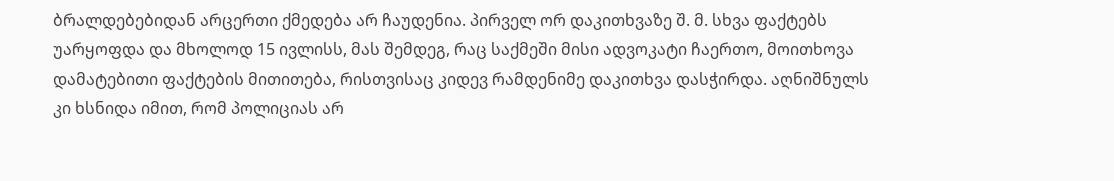ბრალდებებიდან არცერთი ქმედება არ ჩაუდენია. პირველ ორ დაკითხვაზე შ. მ. სხვა ფაქტებს უარყოფდა და მხოლოდ 15 ივლისს, მას შემდეგ, რაც საქმეში მისი ადვოკატი ჩაერთო, მოითხოვა დამატებითი ფაქტების მითითება, რისთვისაც კიდევ რამდენიმე დაკითხვა დასჭირდა. აღნიშნულს კი ხსნიდა იმით, რომ პოლიციას არ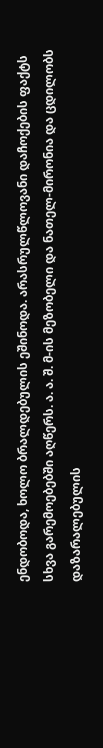ენდობოდა, ხოლო ბრალდებულის ეშინოდა. არასრულწლოვანი დაჩოქების ფაქტს სხვა გარემოებებში აღწერს. ა. ა. შ. მ-ის მეზობელი და ნათელ-მირონია და ცდილობს დაზარალებულის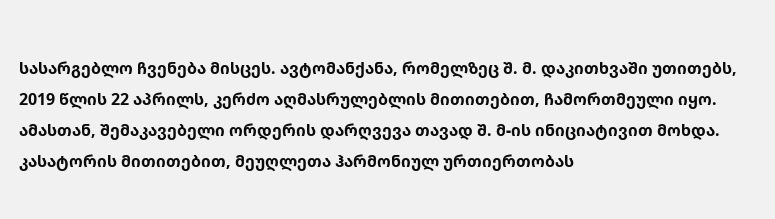სასარგებლო ჩვენება მისცეს. ავტომანქანა, რომელზეც შ. მ. დაკითხვაში უთითებს, 2019 წლის 22 აპრილს, კერძო აღმასრულებლის მითითებით, ჩამორთმეული იყო. ამასთან, შემაკავებელი ორდერის დარღვევა თავად შ. მ-ის ინიციატივით მოხდა. კასატორის მითითებით, მეუღლეთა ჰარმონიულ ურთიერთობას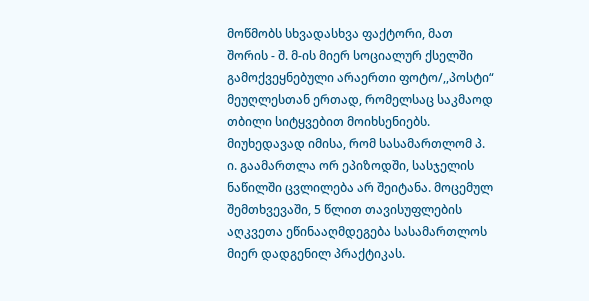მოწმობს სხვადასხვა ფაქტორი, მათ შორის - შ. მ-ის მიერ სოციალურ ქსელში გამოქვეყნებული არაერთი ფოტო/,,პოსტი“ მეუღლესთან ერთად, რომელსაც საკმაოდ თბილი სიტყვებით მოიხსენიებს. მიუხედავად იმისა, რომ სასამართლომ პ. ი. გაამართლა ორ ეპიზოდში, სასჯელის ნაწილში ცვლილება არ შეიტანა. მოცემულ შემთხვევაში, 5 წლით თავისუფლების აღკვეთა ეწინააღმდეგება სასამართლოს მიერ დადგენილ პრაქტიკას.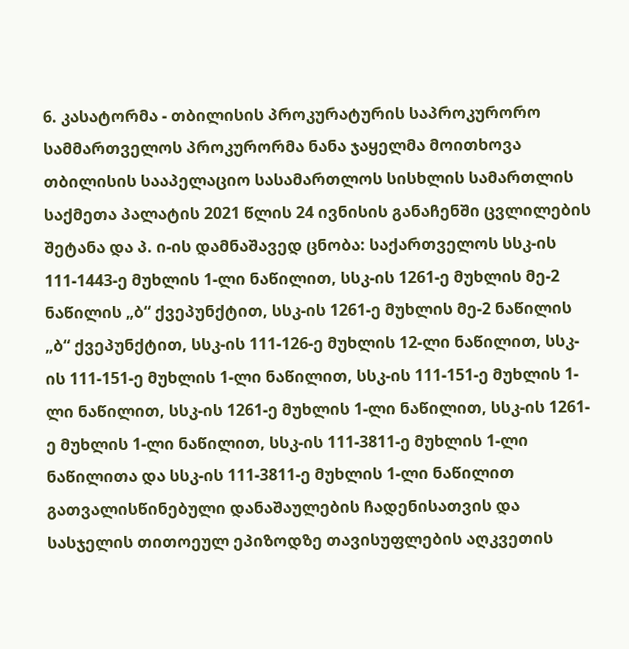6. კასატორმა - თბილისის პროკურატურის საპროკურორო სამმართველოს პროკურორმა ნანა ჯაყელმა მოითხოვა თბილისის სააპელაციო სასამართლოს სისხლის სამართლის საქმეთა პალატის 2021 წლის 24 ივნისის განაჩენში ცვლილების შეტანა და პ. ი-ის დამნაშავედ ცნობა: საქართველოს სსკ-ის 111-1443-ე მუხლის 1-ლი ნაწილით, სსკ-ის 1261-ე მუხლის მე-2 ნაწილის „ბ“ ქვეპუნქტით, სსკ-ის 1261-ე მუხლის მე-2 ნაწილის „ბ“ ქვეპუნქტით, სსკ-ის 111-126-ე მუხლის 12-ლი ნაწილით, სსკ-ის 111-151-ე მუხლის 1-ლი ნაწილით, სსკ-ის 111-151-ე მუხლის 1-ლი ნაწილით, სსკ-ის 1261-ე მუხლის 1-ლი ნაწილით, სსკ-ის 1261-ე მუხლის 1-ლი ნაწილით, სსკ-ის 111-3811-ე მუხლის 1-ლი ნაწილითა და სსკ-ის 111-3811-ე მუხლის 1-ლი ნაწილით გათვალისწინებული დანაშაულების ჩადენისათვის და სასჯელის თითოეულ ეპიზოდზე თავისუფლების აღკვეთის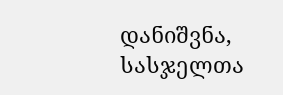დანიშვნა, სასჯელთა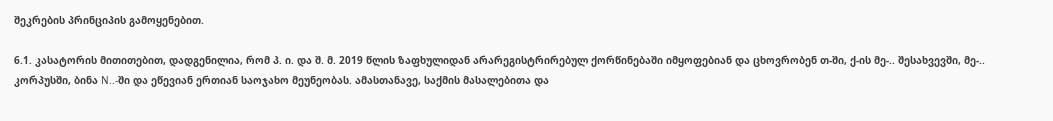შეკრების პრინციპის გამოყენებით.

6.1. კასატორის მითითებით, დადგენილია, რომ პ. ი. და შ. მ. 2019 წლის ზაფხულიდან არარეგისტრირებულ ქორწინებაში იმყოფებიან და ცხოვრობენ თ-ში, ქ-ის მე-.. შესახვევში, მე-.. კორპუსში, ბინა N..-ში და ეწევიან ერთიან საოჯახო მეუნეობას. ამასთანავე, საქმის მასალებითა და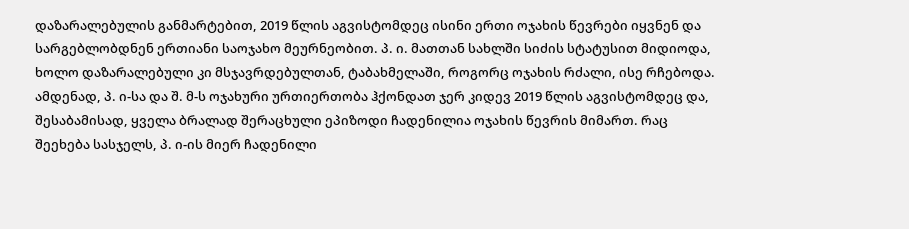დაზარალებულის განმარტებით, 2019 წლის აგვისტომდეც ისინი ერთი ოჯახის წევრები იყვნენ და სარგებლობდნენ ერთიანი საოჯახო მეურნეობით. პ. ი. მათთან სახლში სიძის სტატუსით მიდიოდა, ხოლო დაზარალებული კი მსჯავრდებულთან, ტაბახმელაში, როგორც ოჯახის რძალი, ისე რჩებოდა. ამდენად, პ. ი-სა და შ. მ-ს ოჯახური ურთიერთობა ჰქონდათ ჯერ კიდევ 2019 წლის აგვისტომდეც და, შესაბამისად, ყველა ბრალად შერაცხული ეპიზოდი ჩადენილია ოჯახის წევრის მიმართ. რაც შეეხება სასჯელს, პ. ი-ის მიერ ჩადენილი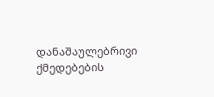დანაშაულებრივი ქმედებების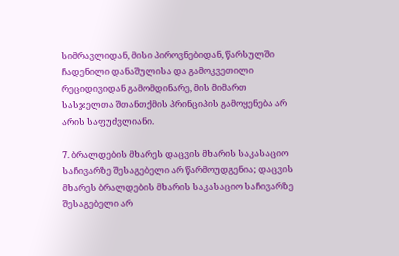სიმრავლიდან, მისი პიროვნებიდან, წარსულში ჩადენილი დანაშულისა და გამოკვეთილი რეციდივიდან გამომდინარე, მის მიმართ სასჯელთა შთანთქმის პრინციპის გამოყენება არ არის საფუძვლიანი.

7. ბრალდების მხარეს დაცვის მხარის საკასაციო საჩივარზე შესაგებელი არ წარმოუდგენია; დაცვის მხარეს ბრალდების მხარის საკასაციო საჩივარზე შესაგებელი არ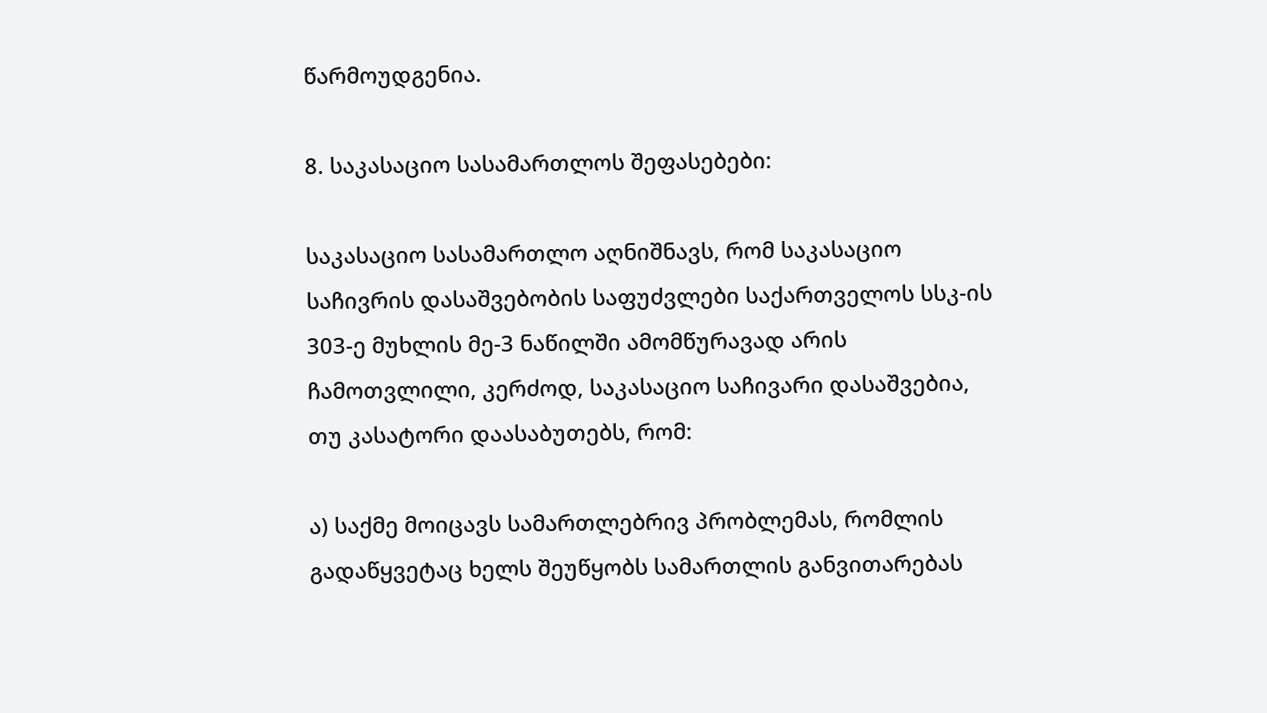წარმოუდგენია.

8. საკასაციო სასამართლოს შეფასებები:

საკასაციო სასამართლო აღნიშნავს, რომ საკასაციო საჩივრის დასაშვებობის საფუძვლები საქართველოს სსკ-ის 303-ე მუხლის მე-3 ნაწილში ამომწურავად არის ჩამოთვლილი, კერძოდ, საკასაციო საჩივარი დასაშვებია, თუ კასატორი დაასაბუთებს, რომ:

ა) საქმე მოიცავს სამართლებრივ პრობლემას, რომლის გადაწყვეტაც ხელს შეუწყობს სამართლის განვითარებას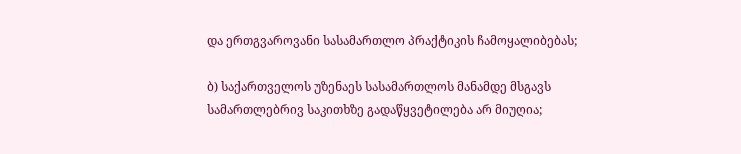და ერთგვაროვანი სასამართლო პრაქტიკის ჩამოყალიბებას;

ბ) საქართველოს უზენაეს სასამართლოს მანამდე მსგავს სამართლებრივ საკითხზე გადაწყვეტილება არ მიუღია;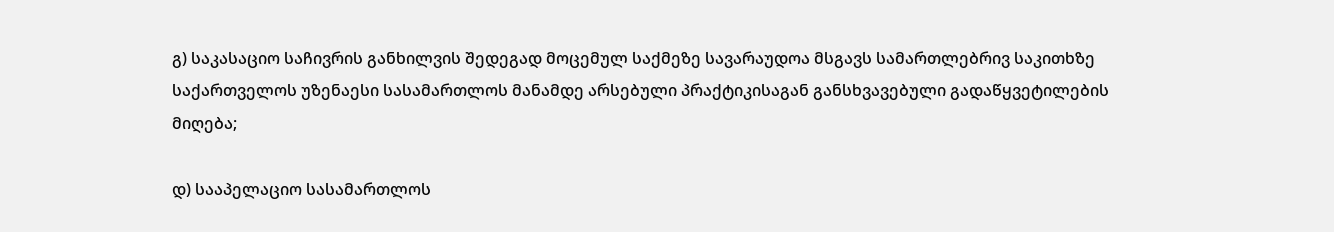გ) საკასაციო საჩივრის განხილვის შედეგად მოცემულ საქმეზე სავარაუდოა მსგავს სამართლებრივ საკითხზე საქართველოს უზენაესი სასამართლოს მანამდე არსებული პრაქტიკისაგან განსხვავებული გადაწყვეტილების მიღება;

დ) სააპელაციო სასამართლოს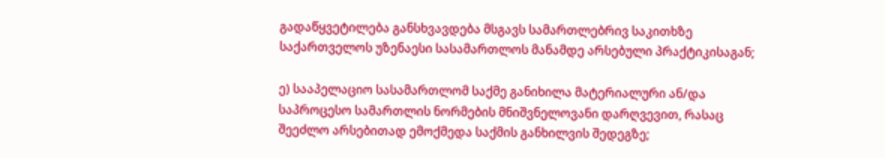გადაწყვეტილება განსხვავდება მსგავს სამართლებრივ საკითხზე საქართველოს უზენაესი სასამართლოს მანამდე არსებული პრაქტიკისაგან;

ე) სააპელაციო სასამართლომ საქმე განიხილა მატერიალური ან/და საპროცესო სამართლის ნორმების მნიშვნელოვანი დარღვევით, რასაც შეეძლო არსებითად ემოქმედა საქმის განხილვის შედეგზე;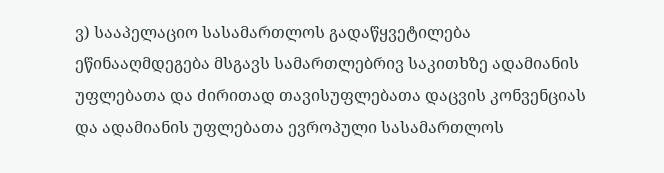ვ) სააპელაციო სასამართლოს გადაწყვეტილება ეწინააღმდეგება მსგავს სამართლებრივ საკითხზე ადამიანის უფლებათა და ძირითად თავისუფლებათა დაცვის კონვენციას და ადამიანის უფლებათა ევროპული სასამართლოს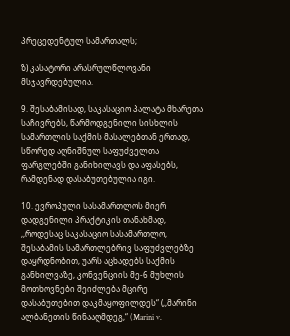პრეცედენტულ სამართალს;

ზ) კასატორი არასრულწლოვანი მსჯავრდებულია.

9. შესაბამისად, საკასაციო პალატა მხარეთა საჩივრებს, წარმოდგენილი სისხლის სამართლის საქმის მასალებთან ერთად, სწორედ აღნიშნულ საფუძველთა ფარგლებში განიხილავს და აფასებს, რამდენად დასაბუთებულია იგი.

10. ევროპული სასამართლოს მიერ დადგენილი პრაქტიკის თანახმად, ,,როდესაც საკასაციო სასამართლო, შესაბამის სამართლებრივ საფუძვლებზე დაყრდნობით, უარს აცხადებს საქმის განხილვაზე, კონვენციის მე-6 მუხლის მოთხოვნები შეიძლება მცირე დასაბუთებით დაკმაყოფილდეს“ (,,მარინი ალბანეთის წინააღმდეგ,“ (Marini v.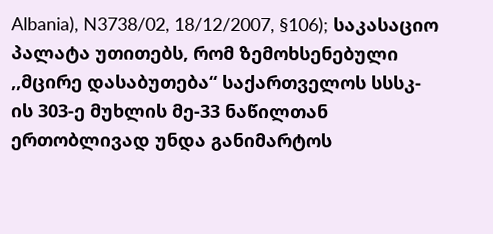Albania), N3738/02, 18/12/2007, §106); საკასაციო პალატა უთითებს, რომ ზემოხსენებული ,,მცირე დასაბუთება“ საქართველოს სსსკ-ის 303-ე მუხლის მე-33 ნაწილთან ერთობლივად უნდა განიმარტოს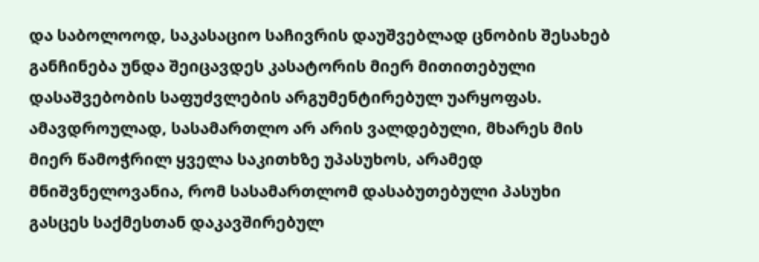და საბოლოოდ, საკასაციო საჩივრის დაუშვებლად ცნობის შესახებ განჩინება უნდა შეიცავდეს კასატორის მიერ მითითებული დასაშვებობის საფუძვლების არგუმენტირებულ უარყოფას. ამავდროულად, სასამართლო არ არის ვალდებული, მხარეს მის მიერ წამოჭრილ ყველა საკითხზე უპასუხოს, არამედ მნიშვნელოვანია, რომ სასამართლომ დასაბუთებული პასუხი გასცეს საქმესთან დაკავშირებულ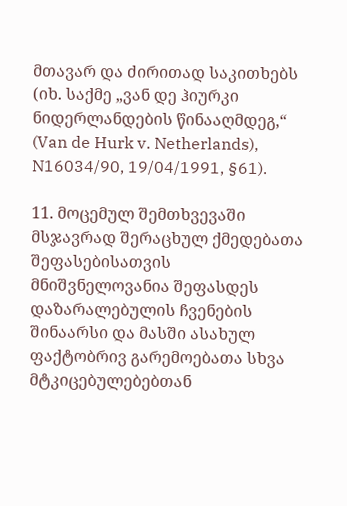მთავარ და ძირითად საკითხებს (იხ. საქმე „ვან დე ჰიურკი ნიდერლანდების წინააღმდეგ,“ (Van de Hurk v. Netherlands), N16034/90, 19/04/1991, §61).

11. მოცემულ შემთხვევაში მსჯავრად შერაცხულ ქმედებათა შეფასებისათვის მნიშვნელოვანია შეფასდეს დაზარალებულის ჩვენების შინაარსი და მასში ასახულ ფაქტობრივ გარემოებათა სხვა მტკიცებულებებთან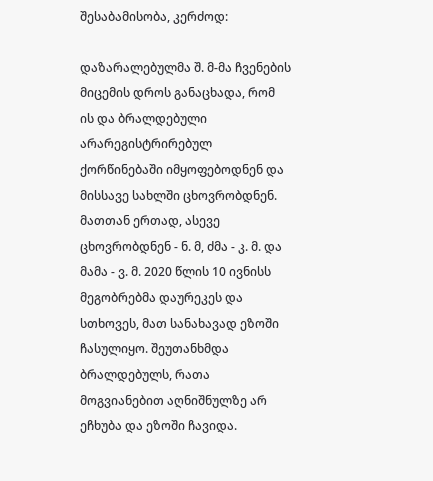შესაბამისობა, კერძოდ:

დაზარალებულმა შ. მ-მა ჩვენების მიცემის დროს განაცხადა, რომ ის და ბრალდებული არარეგისტრირებულ ქორწინებაში იმყოფებოდნენ და მისსავე სახლში ცხოვრობდნენ. მათთან ერთად, ასევე ცხოვრობდნენ - ნ. მ, ძმა - კ. მ. და მამა - ვ. მ. 2020 წლის 10 ივნისს მეგობრებმა დაურეკეს და სთხოვეს, მათ სანახავად ეზოში ჩასულიყო. შეუთანხმდა ბრალდებულს, რათა მოგვიანებით აღნიშნულზე არ ეჩხუბა და ეზოში ჩავიდა.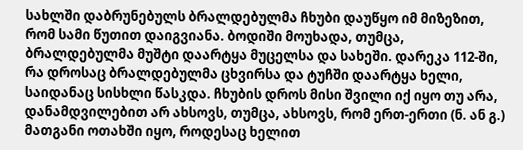სახლში დაბრუნებულს ბრალდებულმა ჩხუბი დაუწყო იმ მიზეზით, რომ სამი წუთით დაიგვიანა. ბოდიში მოუხადა, თუმცა, ბრალდებულმა მუშტი დაარტყა მუცელსა და სახეში. დარეკა 112-ში, რა დროსაც ბრალდებულმა ცხვირსა და ტუჩში დაარტყა ხელი, საიდანაც სისხლი წასკდა. ჩხუბის დროს მისი შვილი იქ იყო თუ არა, დანამდვილებით არ ახსოვს, თუმცა, ახსოვს, რომ ერთ-ერთი (ნ. ან გ.) მათგანი ოთახში იყო, როდესაც ხელით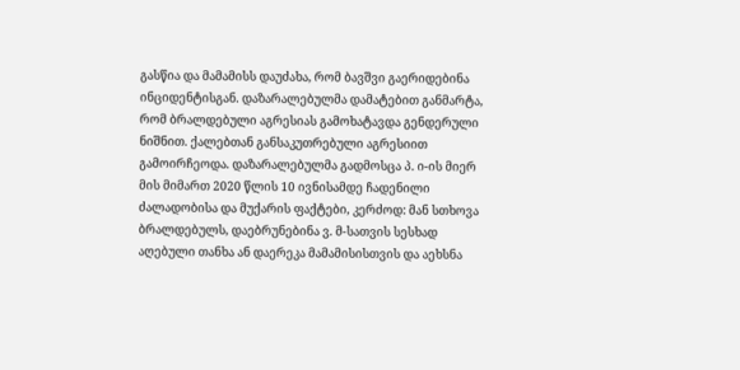გასწია და მამამისს დაუძახა, რომ ბავშვი გაერიდებინა ინციდენტისგან. დაზარალებულმა დამატებით განმარტა, რომ ბრალდებული აგრესიას გამოხატავდა გენდერული ნიშნით. ქალებთან განსაკუთრებული აგრესიით გამოირჩეოდა. დაზარალებულმა გადმოსცა პ. ი-ის მიერ მის მიმართ 2020 წლის 10 ივნისამდე ჩადენილი ძალადობისა და მუქარის ფაქტები, კერძოდ: მან სთხოვა ბრალდებულს, დაებრუნებინა ვ. მ-სათვის სესხად აღებული თანხა ან დაერეკა მამამისისთვის და აეხსნა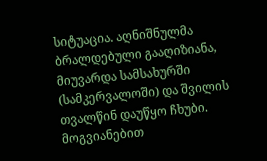სიტუაცია. აღნიშნულმა ბრალდებული გააღიზიანა, მიუვარდა სამსახურში (სამკერვალოში) და შვილის თვალწინ დაუწყო ჩხუბი. მოგვიანებით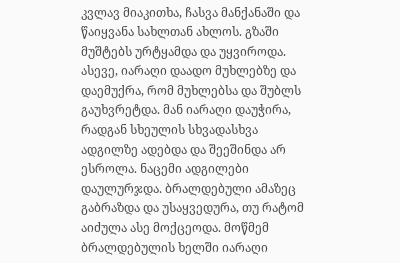კვლავ მიაკითხა, ჩასვა მანქანაში და წაიყვანა სახლთან ახლოს. გზაში მუშტებს ურტყამდა და უყვიროდა. ასევე, იარაღი დაადო მუხლებზე და დაემუქრა, რომ მუხლებსა და შუბლს გაუხვრეტდა. მან იარაღი დაუჭირა, რადგან სხეულის სხვადასხვა ადგილზე ადებდა და შეეშინდა არ ესროლა. ნაცემი ადგილები დაულურჯდა. ბრალდებული ამაზეც გაბრაზდა და უსაყვედურა, თუ რატომ აიძულა ასე მოქცეოდა. მოწმემ ბრალდებულის ხელში იარაღი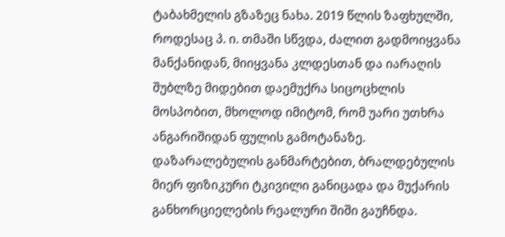ტაბახმელის გზაზეც ნახა. 2019 წლის ზაფხულში, როდესაც პ. ი. თმაში სწვდა, ძალით გადმოიყვანა მანქანიდან, მიიყვანა კლდესთან და იარაღის შუბლზე მიდებით დაემუქრა სიცოცხლის მოსპობით, მხოლოდ იმიტომ, რომ უარი უთხრა ანგარიშიდან ფულის გამოტანაზე. დაზარალებულის განმარტებით, ბრალდებულის მიერ ფიზიკური ტკივილი განიცადა და მუქარის განხორციელების რეალური შიში გაუჩნდა.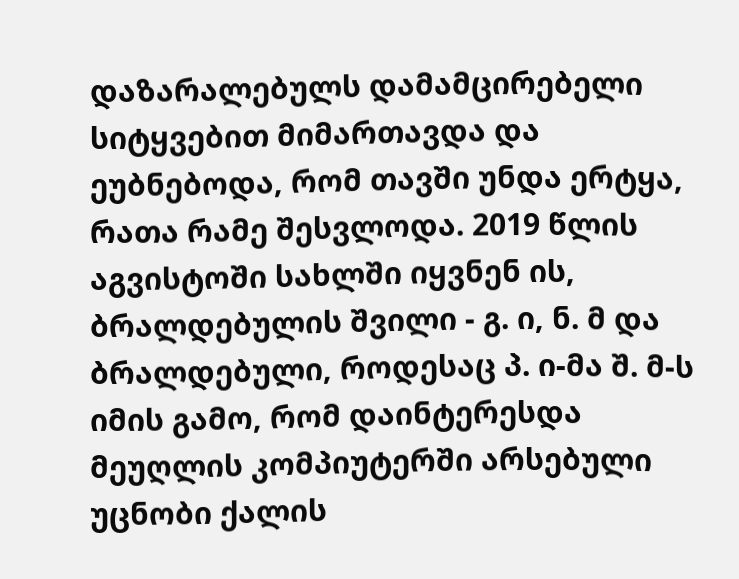დაზარალებულს დამამცირებელი სიტყვებით მიმართავდა და ეუბნებოდა, რომ თავში უნდა ერტყა, რათა რამე შესვლოდა. 2019 წლის აგვისტოში სახლში იყვნენ ის, ბრალდებულის შვილი - გ. ი, ნ. მ და ბრალდებული, როდესაც პ. ი-მა შ. მ-ს იმის გამო, რომ დაინტერესდა მეუღლის კომპიუტერში არსებული უცნობი ქალის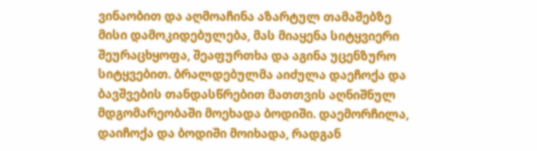ვინაობით და აღმოაჩინა აზარტულ თამაშებზე მისი დამოკიდებულება, მას მიაყენა სიტყვიერი შეურაცხყოფა, შეაფურთხა და აგინა უცენზურო სიტყვებით. ბრალდებულმა აიძულა დაეჩოქა და ბავშვების თანდასწრებით მათთვის აღნიშნულ მდგომარეობაში მოეხადა ბოდიში. დაემორჩილა, დაიჩოქა და ბოდიში მოიხადა, რადგან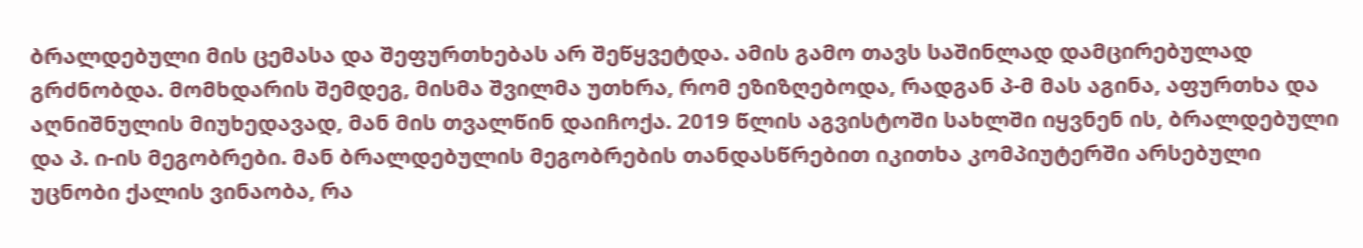ბრალდებული მის ცემასა და შეფურთხებას არ შეწყვეტდა. ამის გამო თავს საშინლად დამცირებულად გრძნობდა. მომხდარის შემდეგ, მისმა შვილმა უთხრა, რომ ეზიზღებოდა, რადგან პ-მ მას აგინა, აფურთხა და აღნიშნულის მიუხედავად, მან მის თვალწინ დაიჩოქა. 2019 წლის აგვისტოში სახლში იყვნენ ის, ბრალდებული და პ. ი-ის მეგობრები. მან ბრალდებულის მეგობრების თანდასწრებით იკითხა კომპიუტერში არსებული უცნობი ქალის ვინაობა, რა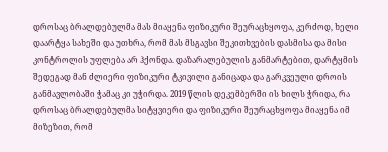დროსაც ბრალდებულმა მას მიაყენა ფიზიკური შეურაცხყოფა, კერძოდ, ხელი დაარტყა სახეში და უთხრა, რომ მას მსგავსი შეკითხვების დასმისა და მისი კონტროლის უფლება არ ჰქონდა. დაზარალებულის განმარტებით, დარტყმის შედეგად მან ძლიერი ფიზიკური ტკივილი განიცადა და გარკვეული დროის განმავლობაში ჭამაც კი უჭირდა. 2019 წლის დეკემბერში ის ხილს ჭრიდა, რა დროსაც ბრალდებულმა სიტყვიერი და ფიზიკური შეურაცხყოფა მიაყენა იმ მიზეზით, რომ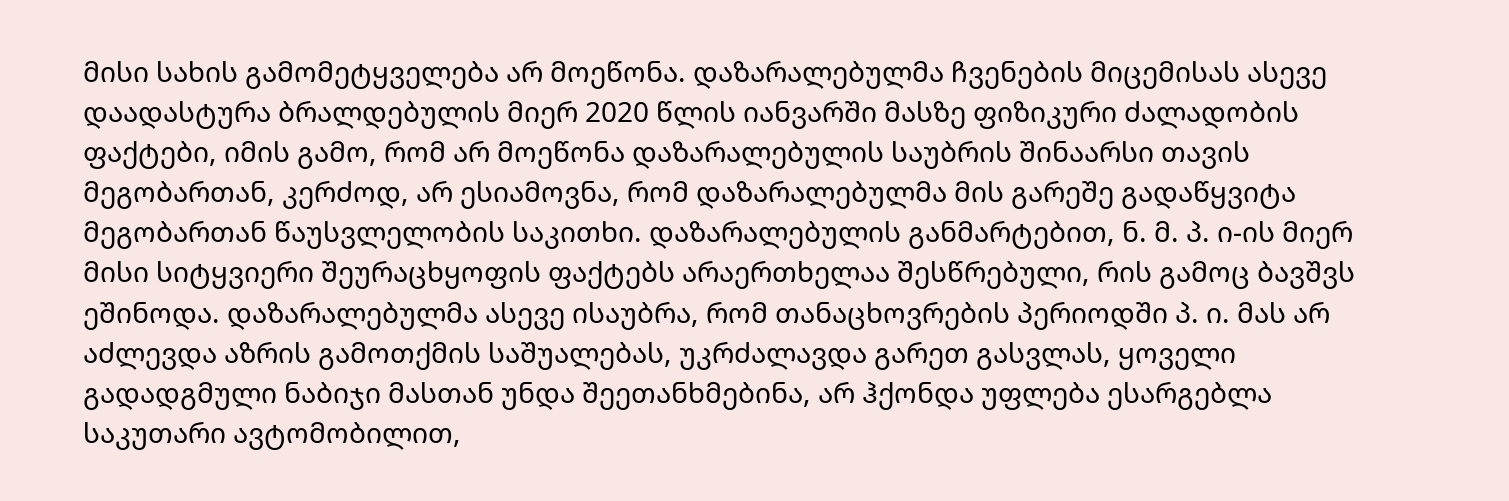მისი სახის გამომეტყველება არ მოეწონა. დაზარალებულმა ჩვენების მიცემისას ასევე დაადასტურა ბრალდებულის მიერ 2020 წლის იანვარში მასზე ფიზიკური ძალადობის ფაქტები, იმის გამო, რომ არ მოეწონა დაზარალებულის საუბრის შინაარსი თავის მეგობართან, კერძოდ, არ ესიამოვნა, რომ დაზარალებულმა მის გარეშე გადაწყვიტა მეგობართან წაუსვლელობის საკითხი. დაზარალებულის განმარტებით, ნ. მ. პ. ი-ის მიერ მისი სიტყვიერი შეურაცხყოფის ფაქტებს არაერთხელაა შესწრებული, რის გამოც ბავშვს ეშინოდა. დაზარალებულმა ასევე ისაუბრა, რომ თანაცხოვრების პერიოდში პ. ი. მას არ აძლევდა აზრის გამოთქმის საშუალებას, უკრძალავდა გარეთ გასვლას, ყოველი გადადგმული ნაბიჯი მასთან უნდა შეეთანხმებინა, არ ჰქონდა უფლება ესარგებლა საკუთარი ავტომობილით,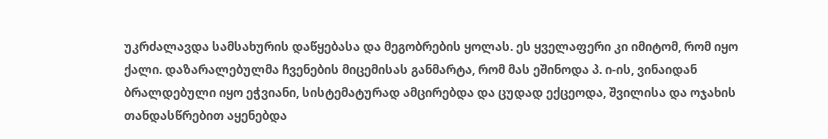უკრძალავდა სამსახურის დაწყებასა და მეგობრების ყოლას. ეს ყველაფერი კი იმიტომ, რომ იყო ქალი. დაზარალებულმა ჩვენების მიცემისას განმარტა, რომ მას ეშინოდა პ. ი-ის, ვინაიდან ბრალდებული იყო ეჭვიანი, სისტემატურად ამცირებდა და ცუდად ექცეოდა, შვილისა და ოჯახის თანდასწრებით აყენებდა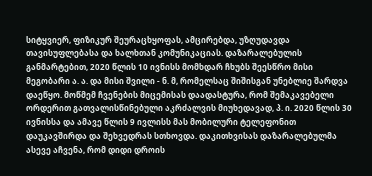სიტყვიერ, ფიზიკურ შეურაცხყოფას, ამცირებდა, უზღუდავდა თავისუფლებასა და ხალხთან კომუნიკაციას. დაზარალებულის განმარტებით, 2020 წლის 10 ივნისს მომხდარ ჩხუბს შეესწრო მისი მეგობარი ა. ა. და მისი შვილი - ნ. მ, რომელსაც შიშისგან უნებლიე შარდვა დაეწყო. მოწმემ ჩვენების მიცემისას დაადასტურა, რომ შემაკავებელი ორდერით გათვალისწინებული აკრძალვის მიუხედავად, პ. ი. 2020 წლის 30 ივნისსა და ამავე წლის 9 ივლისს მას მობილური ტელეფონით დაუკავშირდა და შეხვედრას სთხოვდა. დაკითხვისას დაზარალებულმა ასევე აჩვენა, რომ დიდი დროის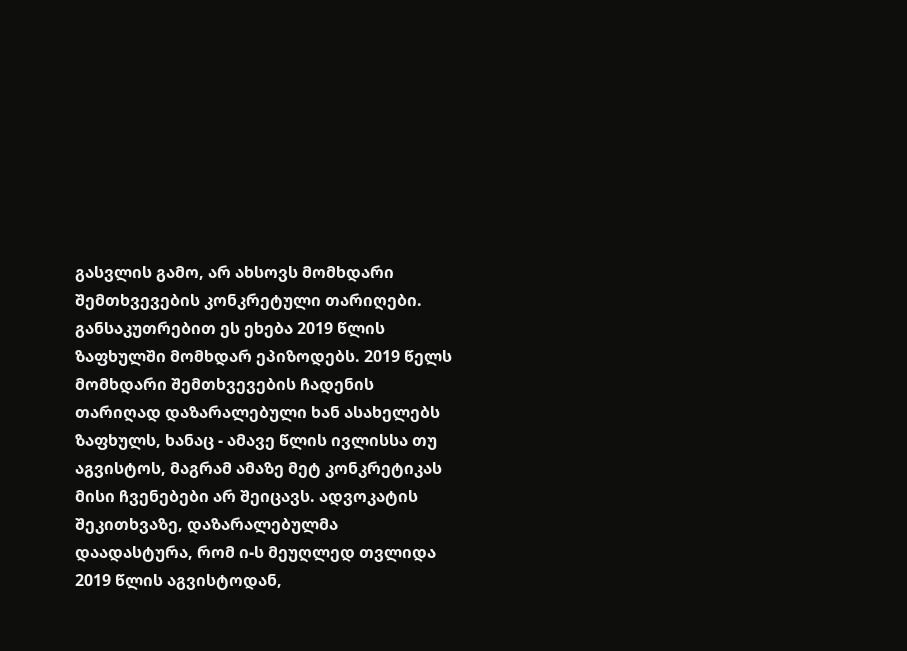გასვლის გამო, არ ახსოვს მომხდარი შემთხვევების კონკრეტული თარიღები. განსაკუთრებით ეს ეხება 2019 წლის ზაფხულში მომხდარ ეპიზოდებს. 2019 წელს მომხდარი შემთხვევების ჩადენის თარიღად დაზარალებული ხან ასახელებს ზაფხულს, ხანაც - ამავე წლის ივლისსა თუ აგვისტოს, მაგრამ ამაზე მეტ კონკრეტიკას მისი ჩვენებები არ შეიცავს. ადვოკატის შეკითხვაზე, დაზარალებულმა დაადასტურა, რომ ი-ს მეუღლედ თვლიდა 2019 წლის აგვისტოდან,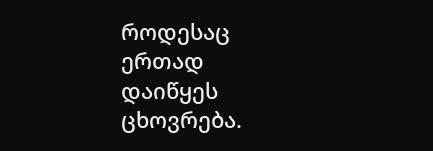როდესაც ერთად დაიწყეს ცხოვრება.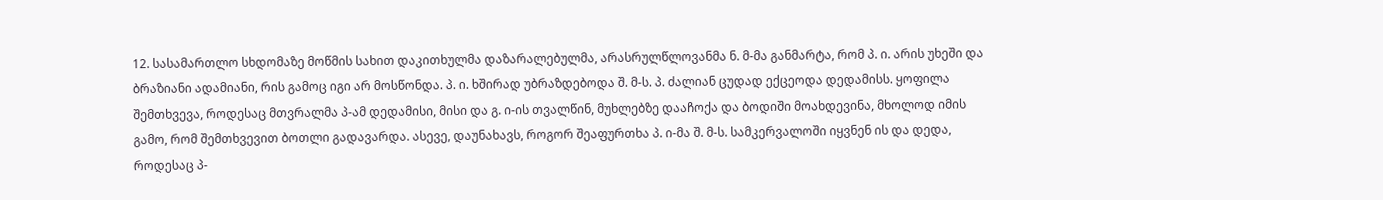12. სასამართლო სხდომაზე მოწმის სახით დაკითხულმა დაზარალებულმა, არასრულწლოვანმა ნ. მ-მა განმარტა, რომ პ. ი. არის უხეში და ბრაზიანი ადამიანი, რის გამოც იგი არ მოსწონდა. პ. ი. ხშირად უბრაზდებოდა შ. მ-ს. პ. ძალიან ცუდად ექცეოდა დედამისს. ყოფილა შემთხვევა, როდესაც მთვრალმა პ-ამ დედამისი, მისი და გ. ი-ის თვალწინ, მუხლებზე დააჩოქა და ბოდიში მოახდევინა, მხოლოდ იმის გამო, რომ შემთხვევით ბოთლი გადავარდა. ასევე, დაუნახავს, როგორ შეაფურთხა პ. ი-მა შ. მ-ს. სამკერვალოში იყვნენ ის და დედა, როდესაც პ-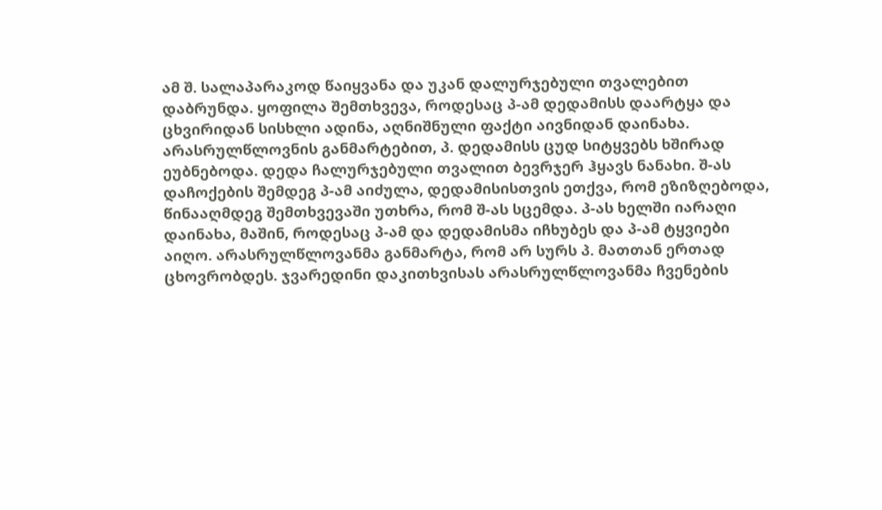ამ შ. სალაპარაკოდ წაიყვანა და უკან დალურჯებული თვალებით დაბრუნდა. ყოფილა შემთხვევა, როდესაც პ-ამ დედამისს დაარტყა და ცხვირიდან სისხლი ადინა, აღნიშნული ფაქტი აივნიდან დაინახა. არასრულწლოვნის განმარტებით, პ. დედამისს ცუდ სიტყვებს ხშირად ეუბნებოდა. დედა ჩალურჯებული თვალით ბევრჯერ ჰყავს ნანახი. შ-ას დაჩოქების შემდეგ პ-ამ აიძულა, დედამისისთვის ეთქვა, რომ ეზიზღებოდა, წინააღმდეგ შემთხვევაში უთხრა, რომ შ-ას სცემდა. პ-ას ხელში იარაღი დაინახა, მაშინ, როდესაც პ-ამ და დედამისმა იჩხუბეს და პ-ამ ტყვიები აიღო. არასრულწლოვანმა განმარტა, რომ არ სურს პ. მათთან ერთად ცხოვრობდეს. ჯვარედინი დაკითხვისას არასრულწლოვანმა ჩვენების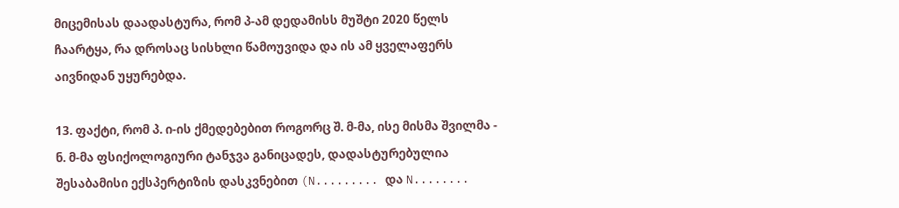მიცემისას დაადასტურა, რომ პ-ამ დედამისს მუშტი 2020 წელს ჩაარტყა, რა დროსაც სისხლი წამოუვიდა და ის ამ ყველაფერს აივნიდან უყურებდა.

13. ფაქტი, რომ პ. ი-ის ქმედებებით როგორც შ. მ-მა, ისე მისმა შვილმა - ნ. მ-მა ფსიქოლოგიური ტანჯვა განიცადეს, დადასტურებულია შესაბამისი ექსპერტიზის დასკვნებით (N......... და N........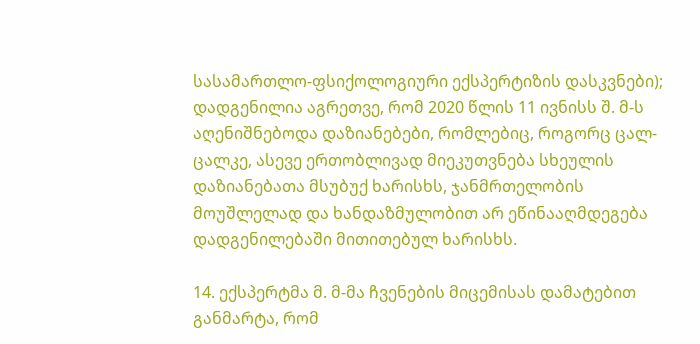სასამართლო-ფსიქოლოგიური ექსპერტიზის დასკვნები); დადგენილია აგრეთვე, რომ 2020 წლის 11 ივნისს შ. მ-ს აღენიშნებოდა დაზიანებები, რომლებიც, როგორც ცალ-ცალკე, ასევე ერთობლივად მიეკუთვნება სხეულის დაზიანებათა მსუბუქ ხარისხს, ჯანმრთელობის მოუშლელად და ხანდაზმულობით არ ეწინააღმდეგება დადგენილებაში მითითებულ ხარისხს.

14. ექსპერტმა მ. მ-მა ჩვენების მიცემისას დამატებით განმარტა, რომ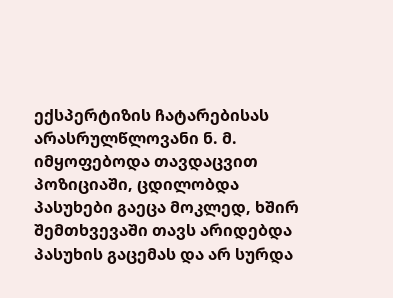ექსპერტიზის ჩატარებისას არასრულწლოვანი ნ. მ. იმყოფებოდა თავდაცვით პოზიციაში, ცდილობდა პასუხები გაეცა მოკლედ, ხშირ შემთხვევაში თავს არიდებდა პასუხის გაცემას და არ სურდა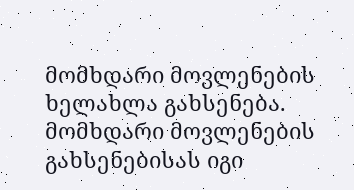მომხდარი მოვლენების ხელახლა გახსენება. მომხდარი მოვლენების გახსენებისას იგი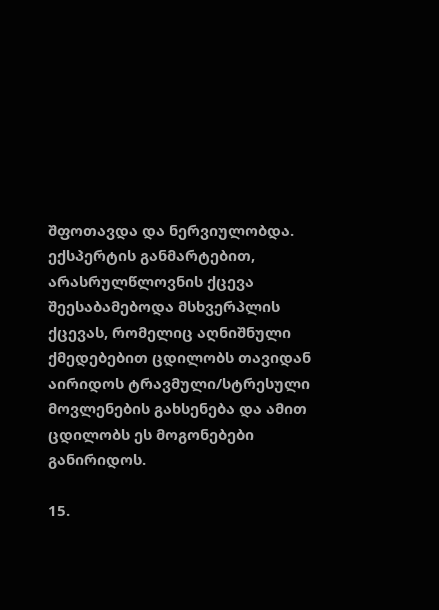შფოთავდა და ნერვიულობდა. ექსპერტის განმარტებით, არასრულწლოვნის ქცევა შეესაბამებოდა მსხვერპლის ქცევას, რომელიც აღნიშნული ქმედებებით ცდილობს თავიდან აირიდოს ტრავმული/სტრესული მოვლენების გახსენება და ამით ცდილობს ეს მოგონებები განირიდოს.

15.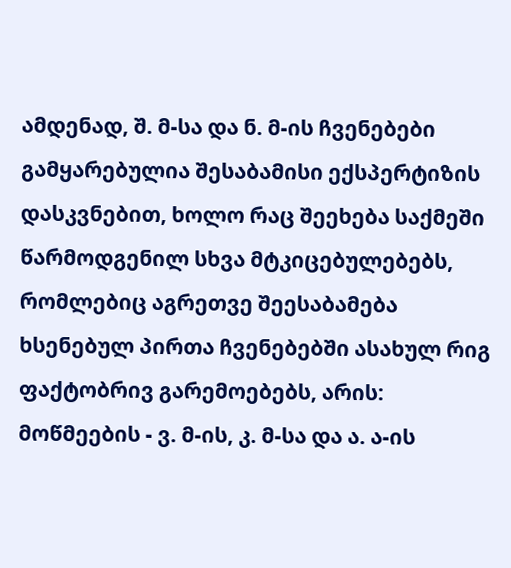ამდენად, შ. მ-სა და ნ. მ-ის ჩვენებები გამყარებულია შესაბამისი ექსპერტიზის დასკვნებით, ხოლო რაც შეეხება საქმეში წარმოდგენილ სხვა მტკიცებულებებს, რომლებიც აგრეთვე შეესაბამება ხსენებულ პირთა ჩვენებებში ასახულ რიგ ფაქტობრივ გარემოებებს, არის: მოწმეების - ვ. მ-ის, კ. მ-სა და ა. ა-ის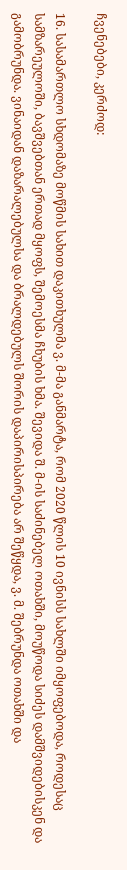ჩვენებები, კერძოდ:

16. სასამართლო სხდომაზე მოწმის სახით დაკითხულმა ვ. მ-მა განმარტა, რომ 2020 წლის 10 ივნისს სახლში იმყოფებოდა, როდესაც სამზარეულოში, ბავშვებთან ერთად მყოფს, შემოესმა ჩხუბის ხმა. შევიდა შ. მ-ის საძინებელ ოთახში, მოუწოდა სიძეს დამშვიდებისკენ და გამობრუნდა. ვინაიდან დაზარალებულსა და ბრალდებულს შორის დაპირისპირება არ შეწყდა, ვ. მ. შებრუნდა ოთახში და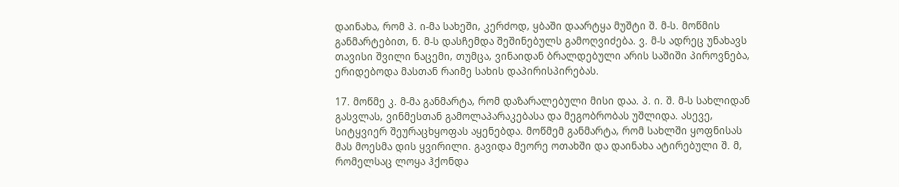დაინახა, რომ პ. ი-მა სახეში, კერძოდ, ყბაში დაარტყა მუშტი შ. მ-ს. მოწმის განმარტებით, ნ. მ-ს დასჩემდა შეშინებულს გამოღვიძება. ვ. მ-ს ადრეც უნახავს თავისი შვილი ნაცემი, თუმცა, ვინაიდან ბრალდებული არის საშიში პიროვნება, ერიდებოდა მასთან რაიმე სახის დაპირისპირებას.

17. მოწმე კ. მ-მა განმარტა, რომ დაზარალებული მისი დაა. პ. ი. შ. მ-ს სახლიდან გასვლას, ვინმესთან გამოლაპარაკებასა და მეგობრობას უშლიდა. ასევე, სიტყვიერ შეურაცხყოფას აყენებდა. მოწმემ განმარტა, რომ სახლში ყოფნისას მას მოესმა დის ყვირილი. გავიდა მეორე ოთახში და დაინახა ატირებული შ. მ, რომელსაც ლოყა ჰქონდა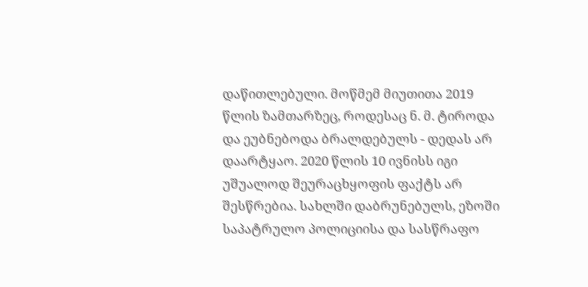დაწითლებული. მოწმემ მიუთითა 2019 წლის ზამთარზეც, როდესაც ნ. მ. ტიროდა და ეუბნებოდა ბრალდებულს - დედას არ დაარტყაო. 2020 წლის 10 ივნისს იგი უშუალოდ შეურაცხყოფის ფაქტს არ შესწრებია. სახლში დაბრუნებულს, ეზოში საპატრულო პოლიციისა და სასწრაფო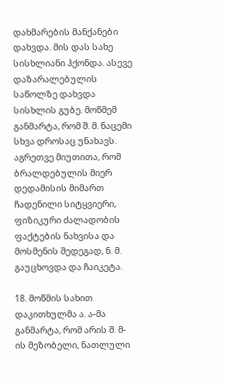დახმარების მანქანები დახვდა. მის დას სახე სისხლიანი ჰქონდა. ასევე დაზარალებულის საწოლზე დახვდა სისხლის გუბე. მოწმემ განმარტა, რომ შ. მ. ნაცემი სხვა დროსაც უნახავს. აგრეთვე მიუთითა, რომ ბრალდებულის მიერ დედამისის მიმართ ჩადენილი სიტყვიერი, ფიზიკური ძალადობის ფაქტების ნახვისა და მოსმენის შედეგად, ნ. მ. გაუცხოვდა და ჩაიკეტა.

18. მოწმის სახით დაკითხულმა ა. ა-მა განმარტა, რომ არის შ. მ-ის მეზობელი, ნათლული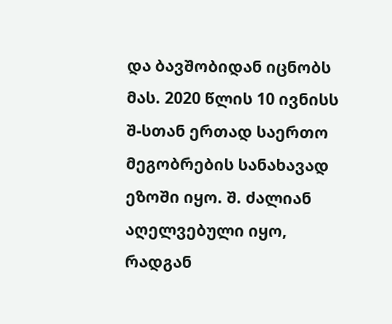და ბავშობიდან იცნობს მას. 2020 წლის 10 ივნისს შ-სთან ერთად საერთო მეგობრების სანახავად ეზოში იყო. შ. ძალიან აღელვებული იყო, რადგან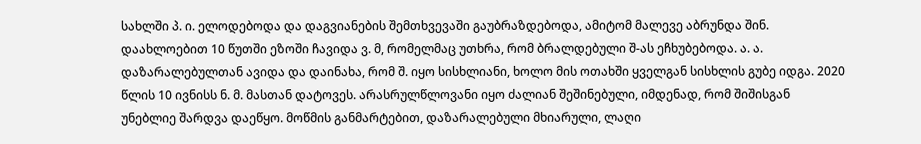სახლში პ. ი. ელოდებოდა და დაგვიანების შემთხვევაში გაუბრაზდებოდა, ამიტომ მალევე აბრუნდა შინ. დაახლოებით 10 წუთში ეზოში ჩავიდა ვ. მ, რომელმაც უთხრა, რომ ბრალდებული შ-ას ეჩხუბებოდა. ა. ა. დაზარალებულთან ავიდა და დაინახა, რომ შ. იყო სისხლიანი, ხოლო მის ოთახში ყველგან სისხლის გუბე იდგა. 2020 წლის 10 ივნისს ნ. მ. მასთან დატოვეს. არასრულწლოვანი იყო ძალიან შეშინებული, იმდენად, რომ შიშისგან უნებლიე შარდვა დაეწყო. მოწმის განმარტებით, დაზარალებული მხიარული, ლაღი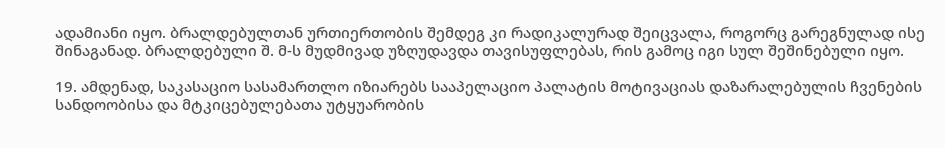ადამიანი იყო. ბრალდებულთან ურთიერთობის შემდეგ კი რადიკალურად შეიცვალა, როგორც გარეგნულად ისე შინაგანად. ბრალდებული შ. მ-ს მუდმივად უზღუდავდა თავისუფლებას, რის გამოც იგი სულ შეშინებული იყო.

19. ამდენად, საკასაციო სასამართლო იზიარებს სააპელაციო პალატის მოტივაციას დაზარალებულის ჩვენების სანდოობისა და მტკიცებულებათა უტყუარობის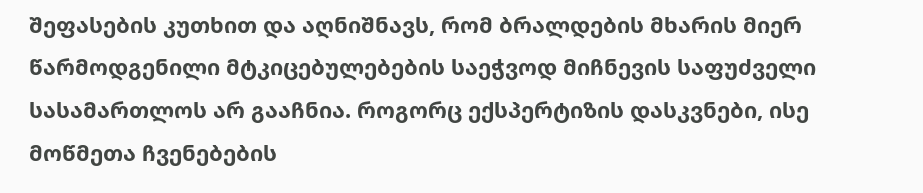შეფასების კუთხით და აღნიშნავს, რომ ბრალდების მხარის მიერ წარმოდგენილი მტკიცებულებების საეჭვოდ მიჩნევის საფუძველი სასამართლოს არ გააჩნია. როგორც ექსპერტიზის დასკვნები, ისე მოწმეთა ჩვენებების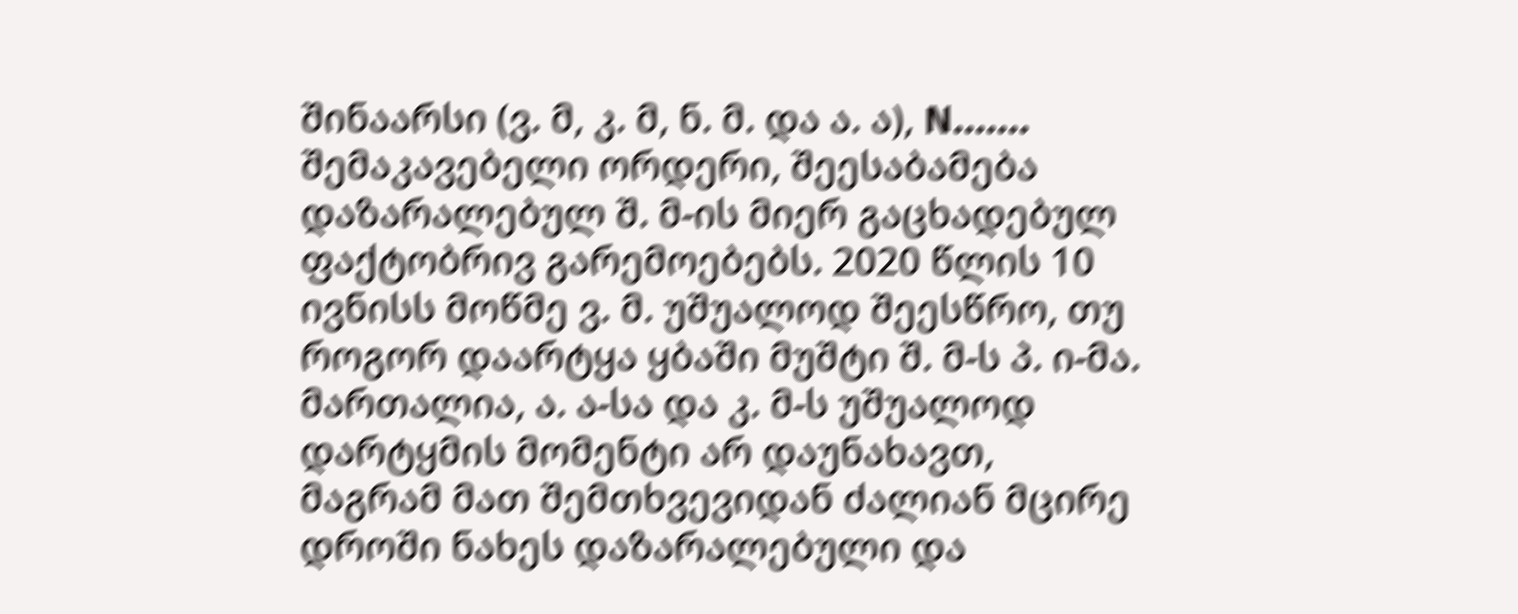შინაარსი (ვ. მ, კ. მ, ნ. მ. და ა. ა), N....... შემაკავებელი ორდერი, შეესაბამება დაზარალებულ შ. მ-ის მიერ გაცხადებულ ფაქტობრივ გარემოებებს. 2020 წლის 10 ივნისს მოწმე ვ. მ. უშუალოდ შეესწრო, თუ როგორ დაარტყა ყბაში მუშტი შ. მ-ს პ. ი-მა. მართალია, ა. ა-სა და კ. მ-ს უშუალოდ დარტყმის მომენტი არ დაუნახავთ, მაგრამ მათ შემთხვევიდან ძალიან მცირე დროში ნახეს დაზარალებული და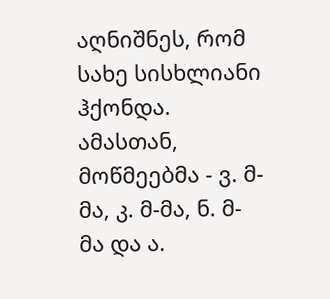აღნიშნეს, რომ სახე სისხლიანი ჰქონდა. ამასთან, მოწმეებმა - ვ. მ-მა, კ. მ-მა, ნ. მ-მა და ა.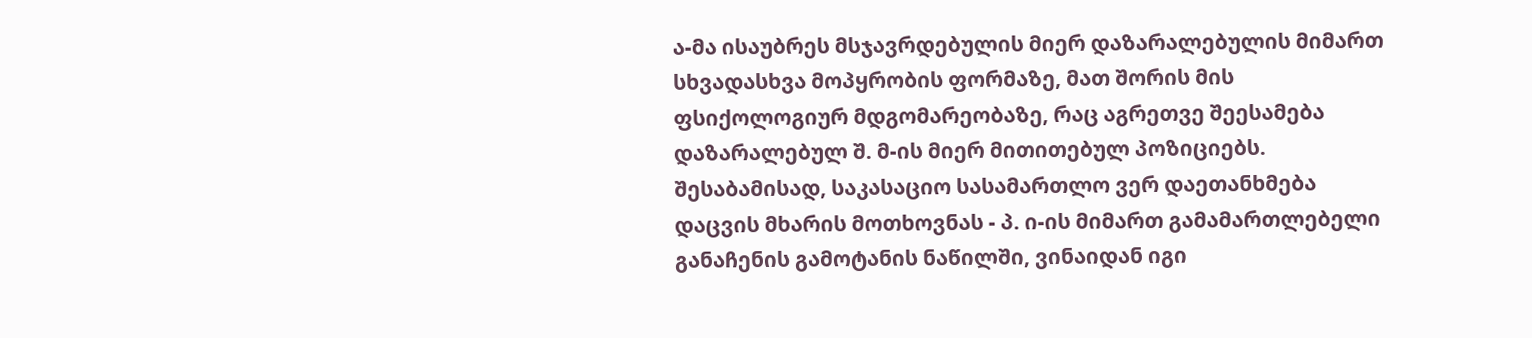ა-მა ისაუბრეს მსჯავრდებულის მიერ დაზარალებულის მიმართ სხვადასხვა მოპყრობის ფორმაზე, მათ შორის მის ფსიქოლოგიურ მდგომარეობაზე, რაც აგრეთვე შეესამება დაზარალებულ შ. მ-ის მიერ მითითებულ პოზიციებს. შესაბამისად, საკასაციო სასამართლო ვერ დაეთანხმება დაცვის მხარის მოთხოვნას - პ. ი-ის მიმართ გამამართლებელი განაჩენის გამოტანის ნაწილში, ვინაიდან იგი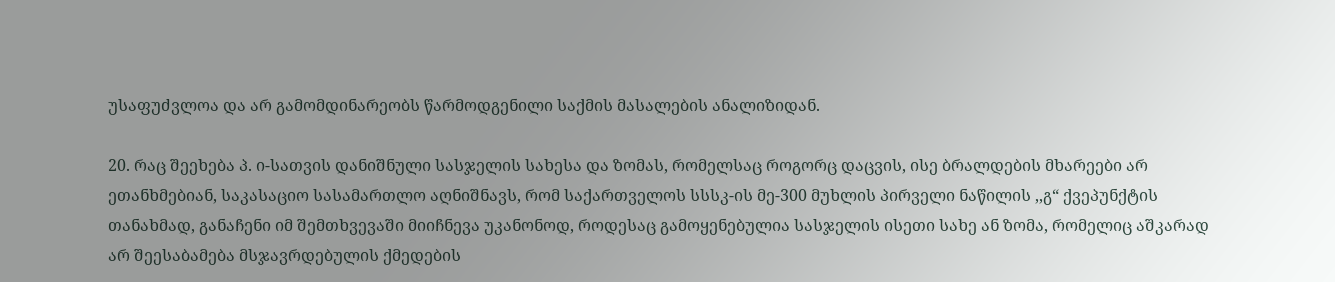უსაფუძვლოა და არ გამომდინარეობს წარმოდგენილი საქმის მასალების ანალიზიდან.

20. რაც შეეხება პ. ი-სათვის დანიშნული სასჯელის სახესა და ზომას, რომელსაც როგორც დაცვის, ისე ბრალდების მხარეები არ ეთანხმებიან, საკასაციო სასამართლო აღნიშნავს, რომ საქართველოს სსსკ-ის მე-300 მუხლის პირველი ნაწილის ,,გ“ ქვეპუნქტის თანახმად, განაჩენი იმ შემთხვევაში მიიჩნევა უკანონოდ, როდესაც გამოყენებულია სასჯელის ისეთი სახე ან ზომა, რომელიც აშკარად არ შეესაბამება მსჯავრდებულის ქმედების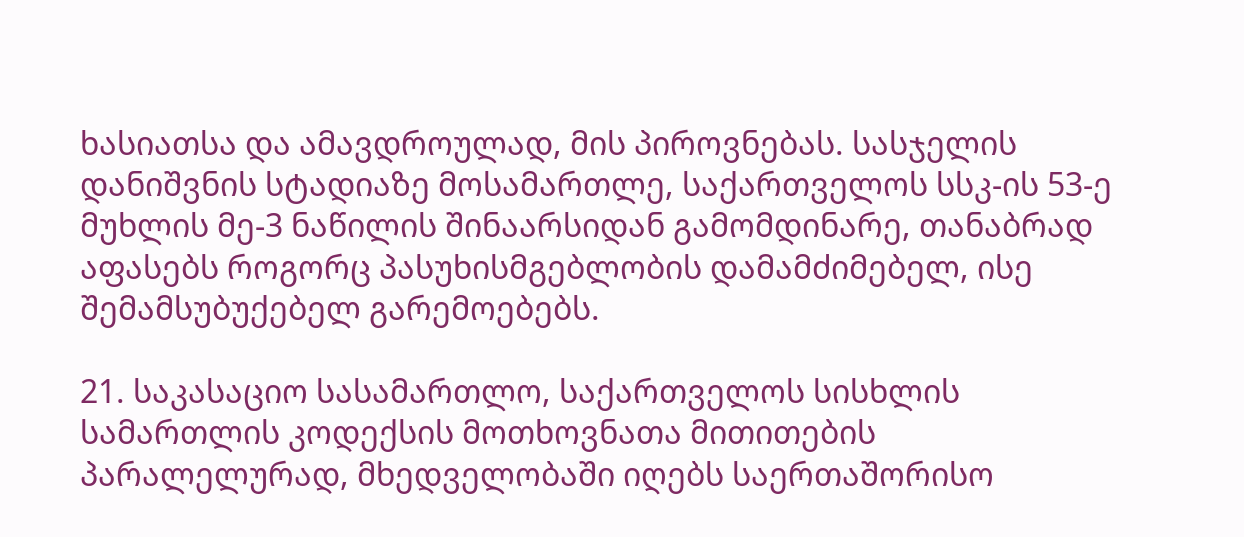ხასიათსა და ამავდროულად, მის პიროვნებას. სასჯელის დანიშვნის სტადიაზე მოსამართლე, საქართველოს სსკ-ის 53-ე მუხლის მე-3 ნაწილის შინაარსიდან გამომდინარე, თანაბრად აფასებს როგორც პასუხისმგებლობის დამამძიმებელ, ისე შემამსუბუქებელ გარემოებებს.

21. საკასაციო სასამართლო, საქართველოს სისხლის სამართლის კოდექსის მოთხოვნათა მითითების პარალელურად, მხედველობაში იღებს საერთაშორისო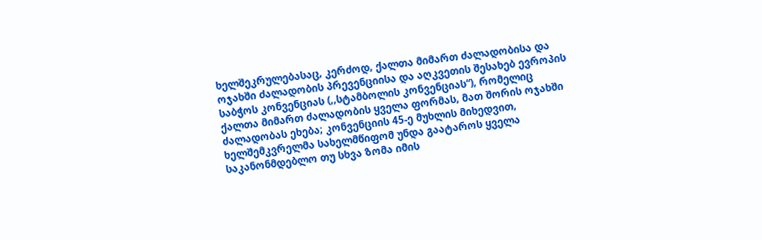ხელშეკრულებასაც, კერძოდ, ქალთა მიმართ ძალადობისა და ოჯახში ძალადობის პრევენციისა და აღკვეთის შესახებ ევროპის საბჭოს კონვენციას (,,სტამბოლის კონვენციას“), რომელიც ქალთა მიმართ ძალადობის ყველა ფორმას, მათ შორის ოჯახში ძალადობას ეხება; კონვენციის 45-ე მუხლის მიხედვით, ხელშემკვრელმა სახელმწიფომ უნდა გაატაროს ყველა საკანონმდებლო თუ სხვა ზომა იმის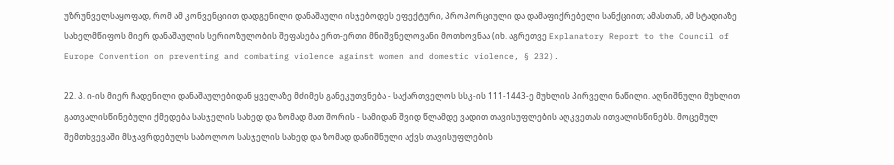უზრუნველსაყოფად, რომ ამ კონვენციით დადგენილი დანაშაული ისჯებოდეს ეფექტური, პროპორციული და დამაფიქრებელი სანქციით; ამასთან, ამ სტადიაზე სახელმწიფოს მიერ დანაშაულის სერიოზულობის შეფასება ერთ-ერთი მნიშვნელოვანი მოთხოვნაა (იხ. აგრეთვე Explanatory Report to the Council of Europe Convention on preventing and combating violence against women and domestic violence, § 232).

22. პ. ი-ის მიერ ჩადენილი დანაშაულებიდან ყველაზე მძიმეს განეკუთვნება - საქართველოს სსკ-ის 111-1443-ე მუხლის პირველი ნაწილი. აღნიშნული მუხლით გათვალისწინებული ქმედება სასჯელის სახედ და ზომად მათ შორის - სამიდან შვიდ წლამდე ვადით თავისუფლების აღკვეთას ითვალისწინებს. მოცემულ შემთხვევაში მსჯავრდებულს საბოლოო სასჯელის სახედ და ზომად დანიშნული აქვს თავისუფლების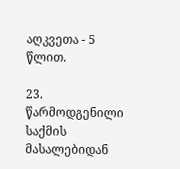აღკვეთა - 5 წლით.

23. წარმოდგენილი საქმის მასალებიდან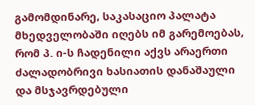გამომდინარე, საკასაციო პალატა მხედველობაში იღებს იმ გარემოებას, რომ პ. ი-ს ჩადენილი აქვს არაერთი ძალადობრივი ხასიათის დანაშაული და მსჯავრდებული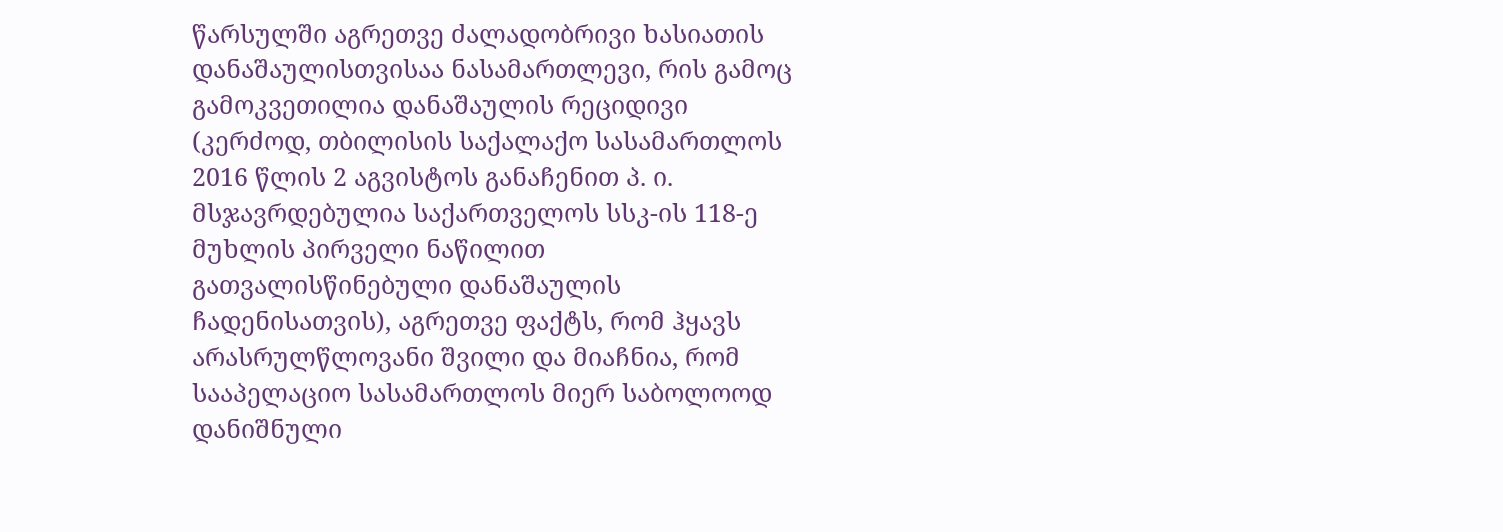წარსულში აგრეთვე ძალადობრივი ხასიათის დანაშაულისთვისაა ნასამართლევი, რის გამოც გამოკვეთილია დანაშაულის რეციდივი (კერძოდ, თბილისის საქალაქო სასამართლოს 2016 წლის 2 აგვისტოს განაჩენით პ. ი. მსჯავრდებულია საქართველოს სსკ-ის 118-ე მუხლის პირველი ნაწილით გათვალისწინებული დანაშაულის ჩადენისათვის), აგრეთვე ფაქტს, რომ ჰყავს არასრულწლოვანი შვილი და მიაჩნია, რომ სააპელაციო სასამართლოს მიერ საბოლოოდ დანიშნული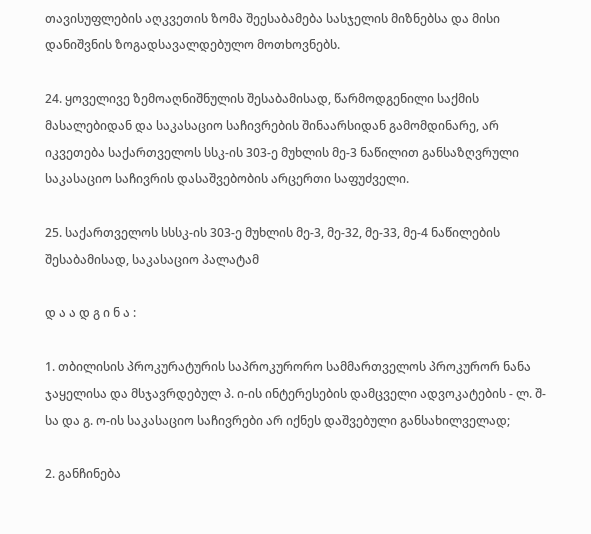თავისუფლების აღკვეთის ზომა შეესაბამება სასჯელის მიზნებსა და მისი დანიშვნის ზოგადსავალდებულო მოთხოვნებს.

24. ყოველივე ზემოაღნიშნულის შესაბამისად, წარმოდგენილი საქმის მასალებიდან და საკასაციო საჩივრების შინაარსიდან გამომდინარე, არ იკვეთება საქართველოს სსკ-ის 303-ე მუხლის მე-3 ნაწილით განსაზღვრული საკასაციო საჩივრის დასაშვებობის არცერთი საფუძველი.

25. საქართველოს სსსკ-ის 303-ე მუხლის მე-3, მე-32, მე-33, მე-4 ნაწილების შესაბამისად, საკასაციო პალატამ

დ ა ა დ გ ი ნ ა :

1. თბილისის პროკურატურის საპროკურორო სამმართველოს პროკურორ ნანა ჯაყელისა და მსჯავრდებულ პ. ი-ის ინტერესების დამცველი ადვოკატების - ლ. შ-სა და გ. ო-ის საკასაციო საჩივრები არ იქნეს დაშვებული განსახილველად;

2. განჩინება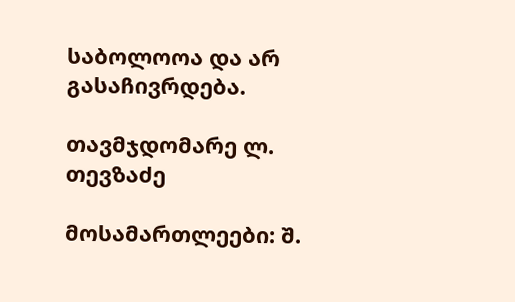საბოლოოა და არ გასაჩივრდება.

თავმჯდომარე ლ. თევზაძე

მოსამართლეები: შ.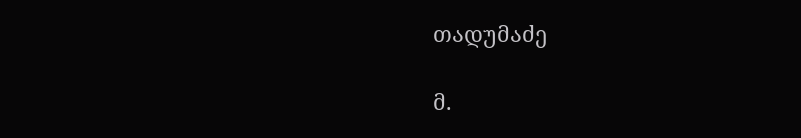თადუმაძე

მ.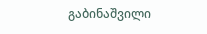გაბინაშვილი